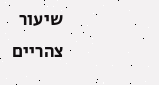שיעור צהריים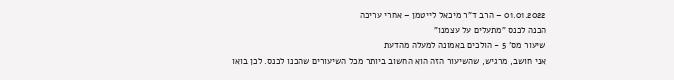01.01.2022 – הרב ד"ר מיכאל לייטמן – אחרי עריכה
הכנה לכנס "מתעלים על עצמנו"
שיעור מס' 5 - הולכים באמונה למעלה מהדעת
אני חושב, מרגיש, שהשיעור הזה הוא החשוב ביותר מכל השיעורים שהכנו לכנס. לכן בואו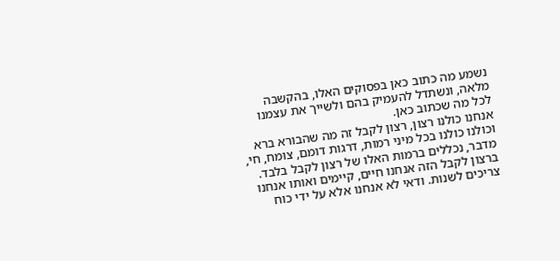נשמע מה כתוב כאן בפסוקים האלו, בהקשבה מלאה, ונשתדל להעמיק בהם ולשייך את עצמנו לכל מה שכתוב כאן.
אנחנו כולנו רצון, רצון לקבל זה מה שהבורא ברא וכולנו כולנו בכל מיני רמות, דרגות דומם, צומח, חי, מדבר, נכללים ברמות האלו של רצון לקבל בלבד. ברצון לקבל הזה אנחנו חיים, קיימים ואותו אנחנו צריכים לשנות. ודאי לא אנחנו אלא על ידי כוח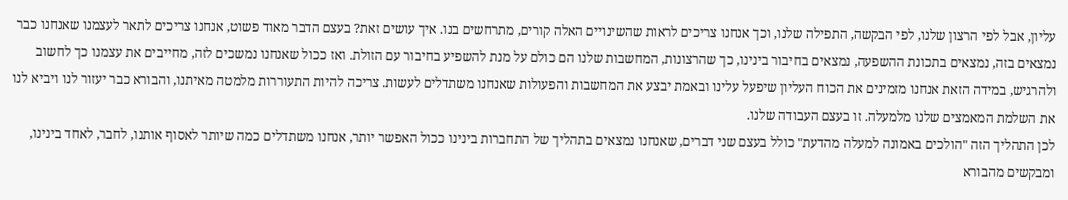עליון, אבל לפי הרצון שלנו, לפי הבקשה, התפילה שלנו, וכך אנחנו צריכים לראות שהשינויים האלה קורים, מתרחשים בנו. איך עושים זאת? בעצם הדבר מאוד פשוט, אנחנו צריכים לתאר לעצמנו שאנחנו כבר נמצאים בזה, נמצאים בתכונת ההשפעה, נמצאים בחיבור בינינו, כך שהרצונות, המחשבות שלנו הם כולם על מנת להשפיע בחיבור עם הזולת. ואז ככול שאנחנו נמשכים לזה, מחייבים את עצמנו כך לחשוב ולהרגיש, במידה הזאת אנחנו מזמינים את הכוח העליון שיפעל עלינו ובאמת יבצע את המחשבות והפעולות שאנחנו משתדלים לעשות. צריכה להיות התעוררות מלמטה מאיתנו, והבורא כבר יעזור לנו ויביא לנו את השלמת המאמצים שלנו מלמעלה. זו בעצם העבודה שלנו.
לכן התהליך הזה "הולכים באמונה למעלה מהדעת" כולל בעצם שני דברים, שאנחנו נמצאים בתהליך של התחברות בינינו ככול האפשר יותר, אנחנו משתדלים כמה שיותר לאסוף אותנו, לחבר, לאחד בינינו, ומבקשים מהבורא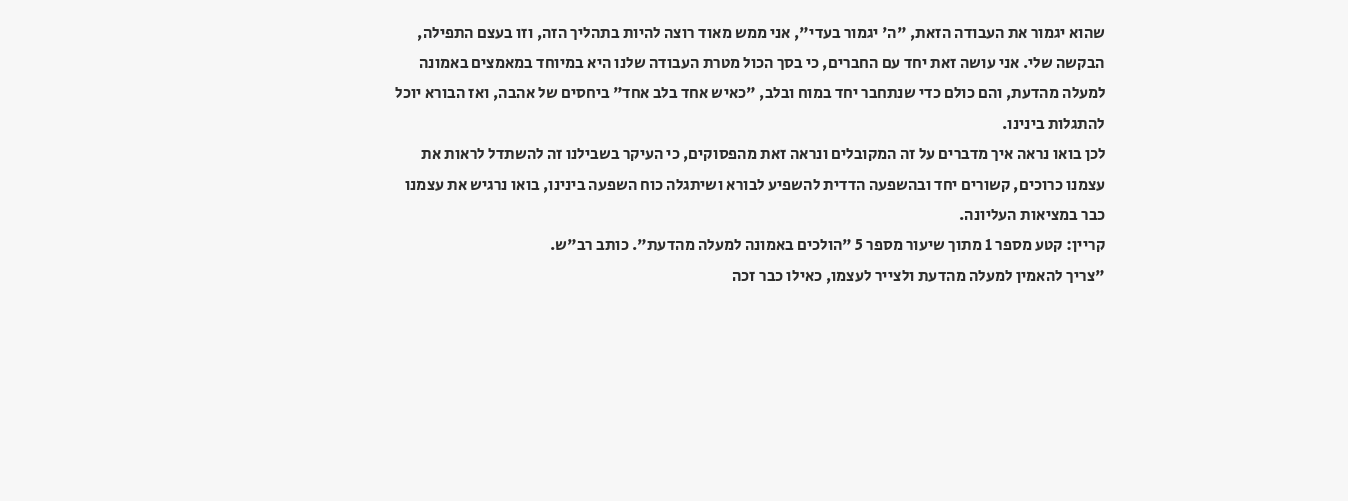שהוא יגמור את העבודה הזאת, "ה' יגמור בעדי", אני ממש מאוד רוצה להיות בתהליך הזה, וזו בעצם התפילה, הבקשה שלי. אני עושה זאת יחד עם החברים, כי בסך הכול מטרת העבודה שלנו היא במיוחד במאמצים באמונה למעלה מהדעת, והם כולם כדי שנתחבר יחד במוח ובלב, "כאיש אחד בלב אחד" ביחסים של אהבה, ואז הבורא יוכל להתגלות בינינו.
לכן בואו נראה איך מדברים על זה המקובלים ונראה זאת מהפסוקים, כי העיקר בשבילנו זה להשתדל לראות את עצמנו כרוכים, קשורים יחד ובהשפעה הדדית להשפיע לבורא ושיתגלה כוח השפעה בינינו, בואו נרגיש את עצמנו כבר במציאות העליונה.
קריין: קטע מספר 1 מתוך שיעור מספר 5 "הולכים באמונה למעלה מהדעת". כותב רב"ש.
"צריך להאמין למעלה מהדעת ולצייר לעצמו, כאילו כבר זכה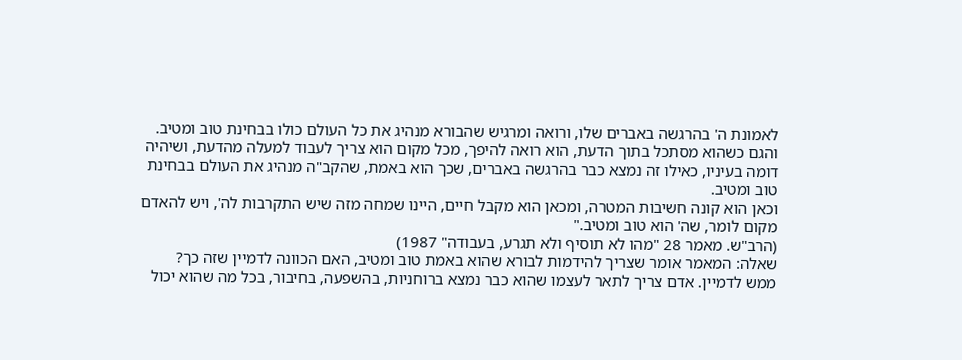לאמונת ה' בהרגשה באברים שלו, ורואה ומרגיש שהבורא מנהיג את כל העולם כולו בבחינת טוב ומטיב. והגם כשהוא מסתכל בתוך הדעת, הוא רואה להיפך, מכל מקום הוא צריך לעבוד למעלה מהדעת, ושיהיה דומה בעיניו, כאילו זה נמצא כבר בהרגשה באברים, שכך הוא באמת, שהקב"ה מנהיג את העולם בבחינת טוב ומטיב.
וכאן הוא קונה חשיבות המטרה, ומכאן הוא מקבל חיים, היינו שמחה מזה שיש התקרבות לה', ויש להאדם מקום לומר, שה' הוא טוב ומטיב."
(הרב"ש. מאמר 28 "מהו לא תוסיף ולא תגרע, בעבודה" 1987)
שאלה: המאמר אומר שצריך להידמות לבורא שהוא באמת טוב ומטיב, האם הכוונה לדמיין שזה כך?
ממש לדמיין. אדם צריך לתאר לעצמו שהוא כבר נמצא ברוחניות, בהשפעה, בחיבור, בכל מה שהוא יכול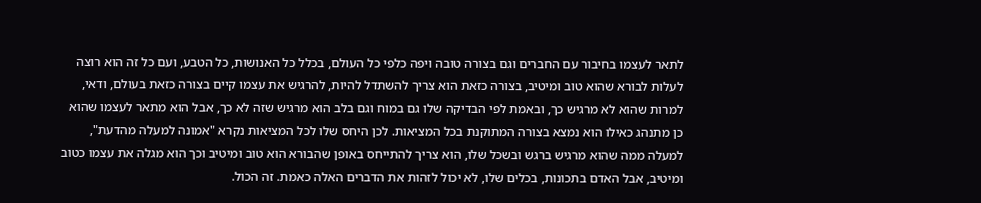לתאר לעצמו בחיבור עם החברים וגם בצורה טובה ויפה כלפי כל העולם, בכלל כל האנושות, כל הטבע, ועם כל זה הוא רוצה לעלות לבורא שהוא טוב ומיטיב, בצורה כזאת הוא צריך להשתדל להיות, להרגיש את עצמו קיים בצורה כזאת בעולם, ודאי, למרות שהוא לא מרגיש כך, ובאמת לפי הבדיקה שלו גם במוח וגם בלב הוא מרגיש שזה לא כך, אבל הוא מתאר לעצמו שהוא כן מתנהג כאילו הוא נמצא בצורה המתוקנת בכל המציאות. לכן היחס שלו לכל המציאות נקרא "אמונה למעלה מהדעת", למעלה ממה שהוא מרגיש ברגש ובשכל שלו, הוא צריך להתייחס באופן שהבורא הוא טוב ומיטיב וכך הוא מגלה את עצמו כטוב ומיטיב, אבל האדם בתכונות, בכלים שלו, לא יכול לזהות את הדברים האלה כאמת. זה הכול.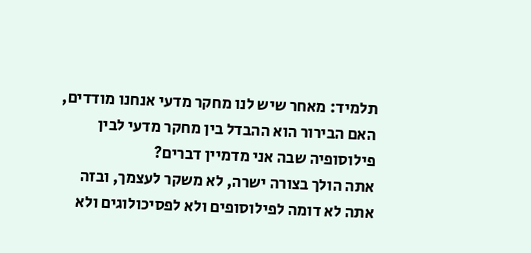תלמיד: מאחר שיש לנו מחקר מדעי אנחנו מודדים, האם הבירור הוא ההבדל בין מחקר מדעי לבין פילוסופיה שבה אני מדמיין דברים?
אתה הולך בצורה ישרה, לא משקר לעצמך, ובזה אתה לא דומה לפילוסופים ולא לפסיכולוגים ולא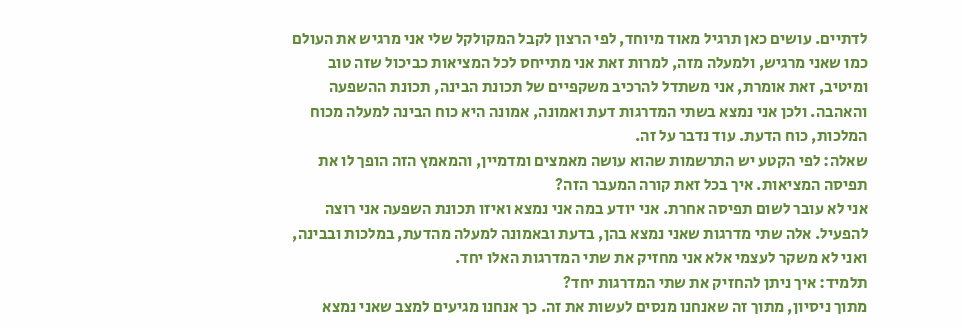לדתיים. עושים כאן תרגיל מאוד מיוחד, לפי הרצון לקבל המקולקל שלי אני מרגיש את העולם כמו שאני מרגיש, ולמעלה מזה, למרות זאת אני מתייחס לכל המציאות כביכול שזה טוב ומיטיב, זאת אומרת, אני משתדל להרכיב משקפיים של תכונת הבינה, תכונת ההשפעה והאהבה. ולכן אני נמצא בשתי המדרגות דעת ואמונה, אמונה היא כוח הבינה למעלה מכוח המלכות, כוח הדעת. עוד נדבר על זה.
שאלה: לפי הקטע יש התרשמות שהוא עושה מאמצים ומדמיין, והמאמץ הזה הופך לו את תפיסה המציאות. איך בכל זאת קורה המעבר הזה?
אני לא עובר לשום תפיסה אחרת. אני יודע במה אני נמצא ואיזו תכונת השפעה אני רוצה להפעיל. אלה שתי מדרגות שאני נמצא בהן, בדעת ובאמונה למעלה מהדעת, במלכות ובבינה, ואני לא משקר לעצמי אלא אני מחזיק את שתי המדרגות האלו יחד.
תלמיד: איך ניתן להחזיק את שתי המדרגות יחד?
מתוך ניסיון, מתוך זה שאנחנו מנסים לעשות את זה. כך אנחנו מגיעים למצב שאני נמצא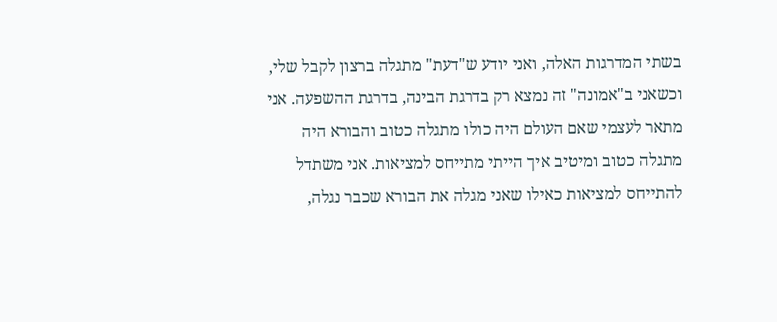בשתי המדרגות האלה, ואני יודע ש"דעת" מתגלה ברצון לקבל שלי, וכשאני ב"אמונה" זה נמצא רק בדרגת הבינה, בדרגת ההשפעה. אני מתאר לעצמי שאם העולם היה כולו מתגלה כטוב והבורא היה מתגלה כטוב ומיטיב איך הייתי מתייחס למציאות. אני משתדל להתייחס למציאות כאילו שאני מגלה את הבורא שכבר נגלה,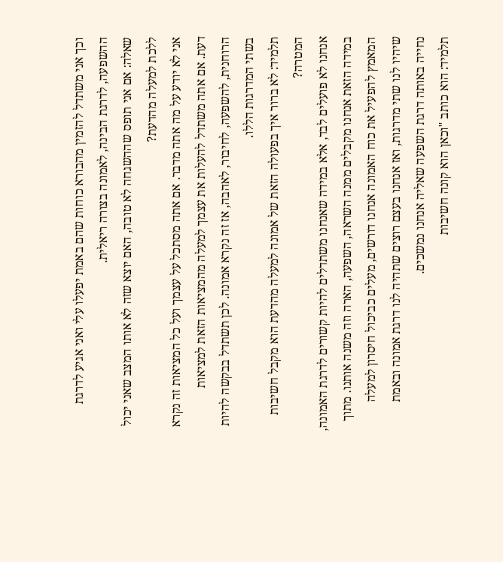וכך אני משתדל להזמין מהבורא כוחות שהם באמת יפעלו עלי ואני אגיע לדרגת ההשפעה, לדרגת הבינה, לאמונה בצורה ריאלית.
שאלה: אם אני תופס שההשגחה לא טובה, האם יוצא שזה לא אותו המצב שאני יכול ללכת למעלה מהדעת?
אני לא יודע על מה אתה מדבר. אם אתה מסתכל על עצמך ועל כל המציאות זה נקרא דעת. אם אתה משתדל להעלות את עצמך למעלה מהמציאות הזאת למציאות הרוחנית, להשפעה, לחיבור, לאהבה, אז זה נקרא אמונה. לכן תשתדל בבקשה להיות בשתי המדרגות הללו.
תלמיד: לא ברור איך בפעולה הזאת של אמונה למעלה מהדעת הוא מקבל חשיבות המטרה?
אנחנו לא פועלים לבד, אלא במידה שאנחנו משתדלים להיות קשורים לדרגת האמונה, במידה הזאת אנחנו מקבלים ממנה השראה, השפעה, הארה וזה משנה אותנו. מתוך המאמץ להפעיל את כוח האמונה אנחנו דורשים, מעלים כביכול חיסרון למעלה שיהיו לנו שתי מדרגות, ואז אנחנו בעצם רוצים שתהיה לנו דרגת אמונה ובאמת נחייה באותה דרגת השפעה שאליה אנחנו נמשכים.
תלמיד: הוא כותב "וכאן הוא קונה חשיבות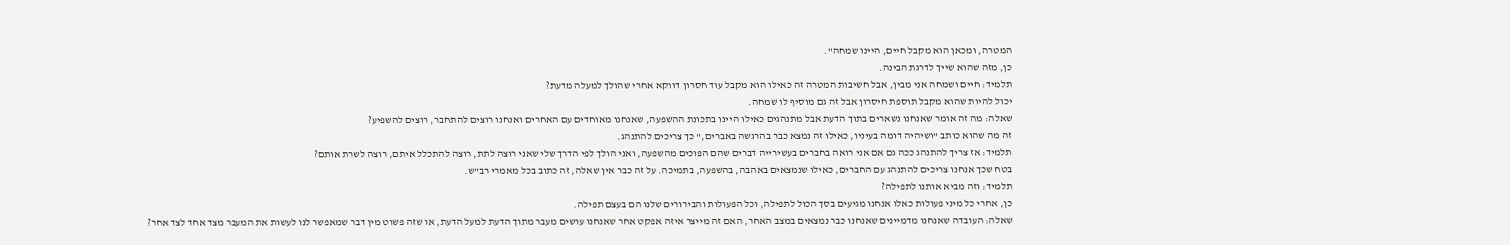המטרה, ומכאן הוא מקבל חיים, היינו שמחה".
כן, מזה שהוא שייך לדרגת הבינה.
תלמיד: חיים ושמחה אני מבין, אבל חשיבות המטרה זה כאילו הוא מקבל עוד חסרון דווקא אחרי שהולך למעלה מדעת?
יכול להיות שהוא מקבל תוספת חיסרון אבל זה גם מוסיף לו שמחה.
שאלה: מה זה אומר שאנחנו נשארים בתוך הדעת אבל מתנהגים כאילו היינו בתכונת ההשפעה, שאנחנו מאוחדים עם האחרים ואנחנו רוצים להתחבר, רוצים להשפיע?
זה מה שהוא כותב "ושיהיה דומה בעיניו, כאילו זה נמצא כבר בהרגשה באברים," כך צריכים להתנהג.
תלמיד: אז צריך להתנהג ככה גם אם אני רואה בחברים בעשירייה דברים שהם הפוכים מהשפעה, ואני הולך לפי הדרך שלי שאני רוצה לתת, רוצה להתכלל איתם, רוצה לשרת אותם?
בטח שכך אנחנו צריכים להתנהג עם החברים, כאילו שנמצאים באהבה, בהשפעה, בתמיכה. על זה כבר אין שאלה, זה כתוב בכל מאמרי רב"ש.
תלמיד: וזה מביא אותנו לתפילה?
כן, אחרי כל מיני פעולות כאלו אנחנו מגיעים בסך הכול לתפילה, וכל הפעולות והבירורים שלנו הם בעצם תפילה.
שאלה: העובדה שאנחנו מדמיינים שאנחנו כבר נמצאים במצב האחר, האם זה מייצר איזה אפקט אחר שאנחנו עושים מעבר מתוך הדעת למעל הדעת, או שזה פשוט מין דבר שמאפשר לנו לעשות את המעבר מצד אחד לצד אחר?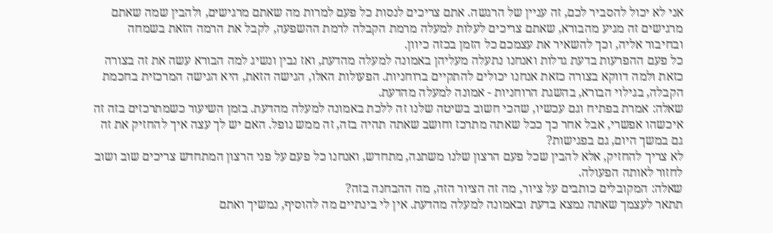אני לא יכול להסביר לכם, זה עניין של הרגשה. אתם צריכים לנסות כל פעם למרות מה שאתם מרגישים, ולהבין שמה שאתם מרגישים זה מגיע מהבורא, שאתם צריכים לעלות למעלה מרמת הקבלה לרמת ההשפעה, לקבל את הרמה הזאת בשמחה ובחיבור אליה, וכך להשאיר את עצמכם כל הזמן בכזה כיוון.
כל פעם ההפרעות בדעת גדלות ואנחנו נתעלה מעליהן באמונה למעלה מהדעת, ואז נבין ונשיג למה הבורא עשה את זה בצורה כזאת ולמה דווקא בצורה כזאת אנחנו יכולים להתקיים ברוחניות. הפעולות האלו, הגישה הזאת, היא הגישה המרכזית בחכמת הקבלה, בגילוי הבורא, בהשגת הרוחניות - אמונה למעלה מהדעת.
שאלה: אמרת בפתיח וגם עכשיו, שהכי חשוב בשיטה שלנו זה ללכת באמונה למעלה מהדעת. בזמן השיעור כשמתרכזים בזה זה איכשהו אפשרי, אבל אחר כך ככל שאתה מתרכז וחושב שאתה תהיה בזה, זה ממש נופל. האם יש לך עצה איך להחזיק את זה גם במשך היום, גם בפגישות?
לא צריך להחזיק, אלא להבין שכל פעם הרצון שלנו משתנה, מתחדש, ואנחנו כל פעם על פני הרצון המתחדש צריכים שוב ושוב לחזור לאותה הפעולה.
שאלה: המקובלים כותבים על ציור, מה זה הציור הזה, מה ההבחנה בזה?
תתאר לעצמך שאתה נמצא בדעת ובאמונה למעלה מהדעת. אין לי בינתיים מה להוסיף, נמשיך ואתם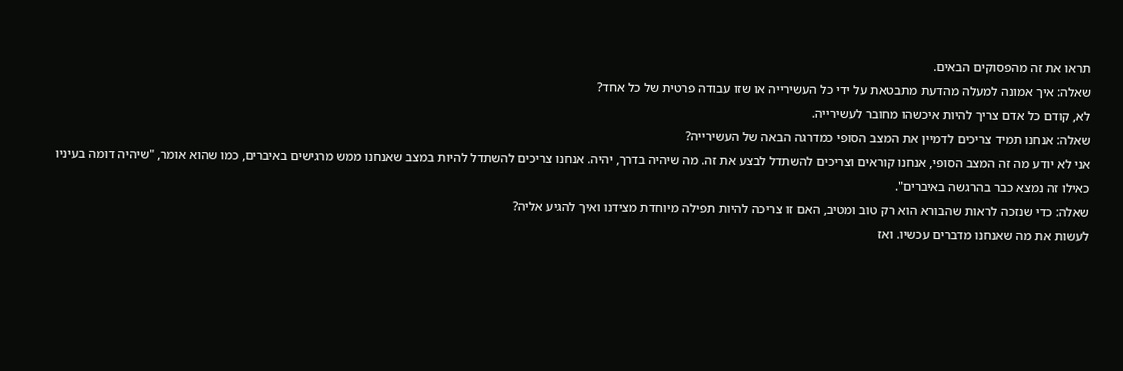תראו את זה מהפסוקים הבאים.
שאלה: איך אמונה למעלה מהדעת מתבטאת על ידי כל העשירייה או שזו עבודה פרטית של כל אחד?
לא, קודם כל אדם צריך להיות איכשהו מחובר לעשירייה.
שאלה: אנחנו תמיד צריכים לדמיין את המצב הסופי כמדרגה הבאה של העשירייה?
אני לא יודע מה זה המצב הסופי, אנחנו קוראים וצריכים להשתדל לבצע את זה. מה שיהיה בדרך, יהיה. אנחנו צריכים להשתדל להיות במצב שאנחנו ממש מרגישים באיברים, כמו שהוא אומר, "שיהיה דומה בעיניו כאילו זה נמצא כבר בהרגשה באיברים".
שאלה: כדי שנזכה לראות שהבורא הוא רק טוב ומטיב, האם זו צריכה להיות תפילה מיוחדת מצידנו ואיך להגיע אליה?
לעשות את מה שאנחנו מדברים עכשיו. ואז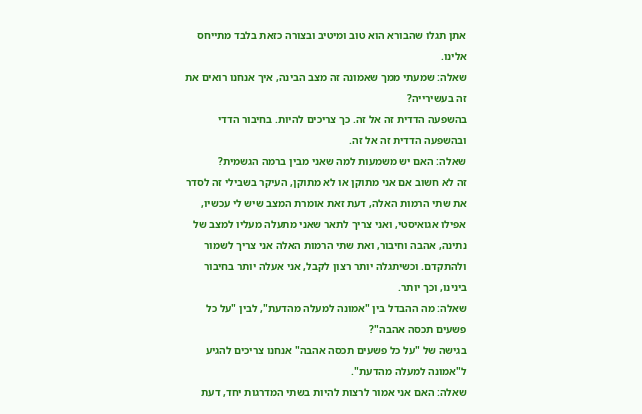אתן תגלו שהבורא הוא טוב ומיטיב ובצורה כזאת בלבד מתייחס אלינו.
שאלה: שמעתי ממך שאמונה זה מצב הבינה, איך אנחנו רואים את זה בעשירייה?
בהשפעה הדדית זה אל זה. כך צריכים להיות. בחיבור הדדי ובהשפעה הדדית זה אל זה.
שאלה: האם יש משמעות למה שאני מבין ברמה הגשמית?
זה לא חשוב אם אני מתוקן או לא מתוקן, העיקר בשבילי זה לסדר את שתי הרמות האלה, דעת זאת אומרת המצב שיש לי עכשיו, אפילו אגואיסטי, ואני צריך לתאר שאני מתעלה מעליו למצב של נתינה, אהבה וחיבור, ואת שתי הרמות האלה אני צריך לשמור ולהתקדם. וכשיתגלה יותר רצון לקבל, אני אעלה יותר בחיבור בינינו, וכך יותר.
שאלה: מה ההבדל בין "אמונה למעלה מהדעת", לבין "על כל פשעים תכסה אהבה"?
בגישה של "על כל פשעים תכסה אהבה" אנחנו צריכים להגיע ל"אמונה למעלה מהדעת".
שאלה: האם אני אמור לרצות להיות בשתי המדרגות יחד, דעת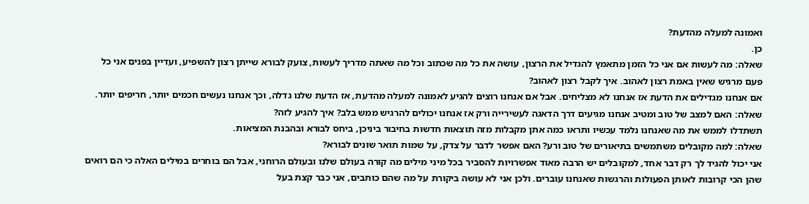ואמונה למעלה מהדעת?
כן.
שאלה: מה לעשות אם אני כל הזמן מתאמץ להגדיל את הרצון, עושה את כל מה שכתוב וכל מה שאתה מדריך לעשות, צועק לבורא שייתן רצון להשפיע, ועדיין בפנים אני כל פעם מרגיש שאין באמת רצון לאהוב. איך לקבל רצון לאהוב?
אם אנחנו מגדילים את הדעת אז אנחנו לא מצליחים. אבל אם אנחנו רוצים להגיע לאמונה למעלה מהדעת, אז הדעת שלנו גדלה, וכך אנחנו נעשים חכמים יותר, חריפים יותר.
שאלה: האם למצב של טוב ומטיב אנחנו מגיעים דרך הדאגה לעשירייה ורק אז אנחנו יכולים להרגיש ממש בלב? איך להגיע לזה?
תשתדלו לממש את מה שאנחנו נלמד עכשיו ותראו כמה אתן מקבלות מזה תוצאות חדשות בחיבור ביניכן, ביחס לבורא ובהבנת המציאות.
שאלה: למה מקובלים משתמשים בתיאורים של טוב ורע? האם אפשר לדבר על צדק, על שמות תואר שונים לבורא?
אני יכול להגיד לך רק דבר אחד, למקובלים יש הרבה מאוד אפשרויות להסביר בכל מיני מילים מה קורה בעולם שלנו ובעולם הרוחני, אבל הם בוחרים במילים האלה כי הם רואים שהן הכי קרובות לאותן הפעולות והרגשות שאנחנו עוברים. ולכן אני לא עושה ביקורת על מה שהם כותבים, אני כבר קצת בעל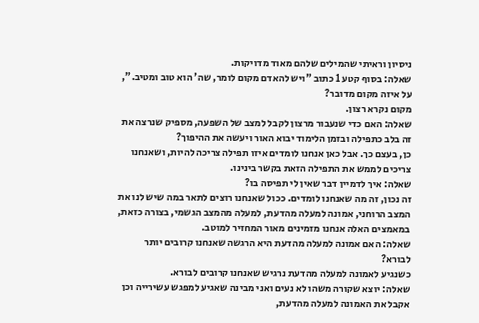ניסיון וראיתי שהמילים שלהם מאוד מדויקות.
שאלה: בסוף קטע 1 כתוב "ויש להאדם מקום לומר, שה' הוא טוב ומטיב.", על איזה מקום מדובר?
מקום נקרא רצון.
שאלה: האם כדי שנעבור מרצון לקבל למצב של השפעה, מספיק שנרצה את זה בלב כתפילה ובזמן הלימוד יבוא האור ויעשה את ההיפוך?
כן, בעצם כך. אבל כאן אנחנו לומדים איזו תפילה צריכה להיות, ושאנחנו צריכים לממש את התפילה הזאת בקשר בינינו.
שאלה: איך לדמיין דבר שאין לי תפיסה בו?
זה נכון, זה מה שאנחנו לומדים. ככול שאנחנו רוצים לתאר במה שיש לנו את המצב הרוחני, אמונה למעלה מהדעת, למעלה מהמצב הגשמי, בצורה כזאת, במאמצים האלה אנחנו מזמינים מאור המחזיר למוטב.
שאלה: האם אמונה למעלה מהדעת היא הרגשה שאנחנו קרובים יותר לבורא?
כשנגיע לאמונה למעלה מהדעת נרגיש שאנחנו קרובים לבורא.
שאלה: יוצא שקורה משהו לא נעים ואני מבינה שאגיע למפגש עשירייה וכן אקבל את האמונה למעלה מהדעת,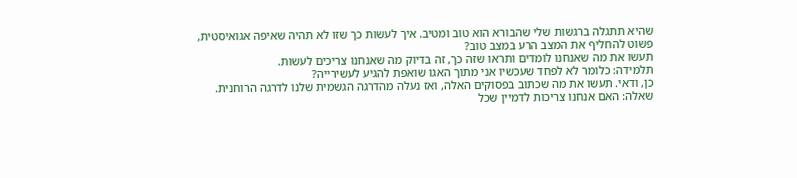שהיא תתגלה ברגשות שלי שהבורא הוא טוב ומטיב. איך לעשות כך שזו לא תהיה שאיפה אגואיסטית, פשוט להחליף את המצב הרע במצב טוב?
תעשו את מה שאנחנו לומדים ותראו שזה כך, זה בדיוק מה שאנחנו צריכים לעשות.
תלמידה: כלומר לא לפחד שעכשיו אני מתוך האגו שואפת להגיע לעשירייה?
כן, ודאי. תעשו את מה שכתוב בפסוקים האלה, ואז נעלה מהדרגה הגשמית שלנו לדרגה הרוחנית.
שאלה: האם אנחנו צריכות לדמיין שכל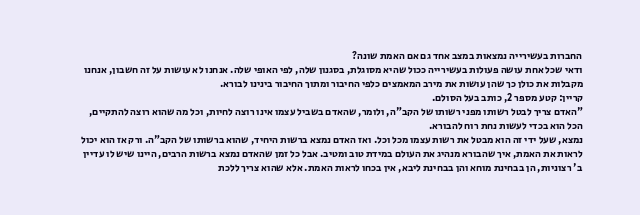החברות בעשירייה נמצאות במצב אחד גם אם האמת שונה?
ודאי שכל אחת עושה פעולות בעשירייה ככול שהיא מסוגלת, בסגנון שלה, לפי האופי שלה. אנחנו לא עושות על זה חשבון, אנחנו מקבלות את כולן כך שהן עושות את מירב המאמצים כלפי החיבור ומתוך החיבור בינינו לבורא.
קריין: קטע מספר 2, כותב בעל הסולם.
"האדם צריך לבטל רשותו מפני רשותו של הקב"ה, ולומר, שהאדם בשביל עצמו אינו רוצה לחיות, וכל מה שהוא רוצה להתקיים, הכל הוא בכדי לעשות נחת רוח להבורא.
נמצא, שעל ידי זה הוא מבטל את רשות עצמו מכל וכל. ואז האדם נמצא ברשות היחיד, שהוא ברשותו של הקב"ה. ורק אז הוא יכול לראות את האמת, איך שהבורא מנהיג את העולם במידת טוב ומטיב. אבל כל זמן שהאדם נמצא ברשות הרבים, היינו שיש לו עדיין ב' רצוניות, הן בבחינת מוחא והן בבחינת ליבא, אין בכחו לראות האמת. אלא שהוא צריך ללכת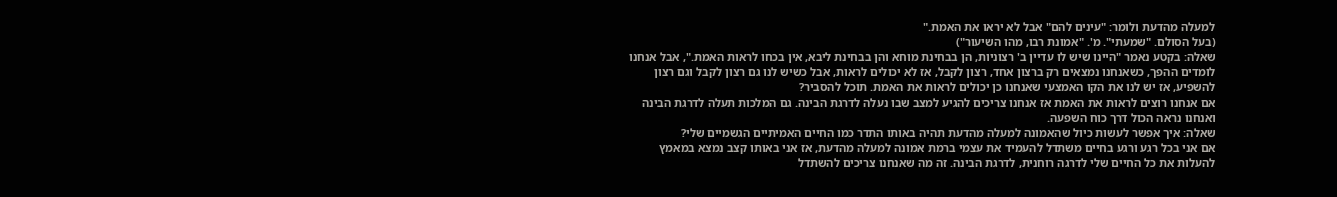למעלה מהדעת ולומר: "עינים להם" אבל לא יראו את האמת."
(בעל הסולם. "שמעתי". מ'. "אמונת רבו, מהו השיעור")
שאלה: בקטע נאמר "היינו שיש לו עדיין ב' רצוניות, הן בבחינת מוחא והן בבחינת ליבא, אין בכחו לראות האמת.", אבל אנחנו לומדים ההפך, כשאנחנו נמצאים רק ברצון אחד, רצון לקבל, אז לא יכולים לראות, אבל כשיש לנו גם רצון לקבל וגם רצון להשפיע, אז יש לנו את הקו האמצעי שאנחנו כן יכולים לראות את האמת. תוכל להסביר?
אם אנחנו רוצים לראות את האמת אז אנחנו צריכים להגיע למצב שבו נעלה לדרגת הבינה. גם המלכות תעלה לדרגת הבינה ואנחנו נראה הכול דרך כוח השפעה.
שאלה: איך אפשר לעשות כיול שהאמונה למעלה מהדעת תהיה באותו התדר כמו החיים האמיתיים הגשמיים שלי?
אם אני בכל רגע ורגע בחיים משתדל להעמיד את עצמי ברמת אמונה למעלה מהדעת, אז אני באותו קצב נמצא במאמץ להעלות את כל החיים שלי לדרגה רוחנית, לדרגת הבינה. זה מה שאנחנו צריכים להשתדל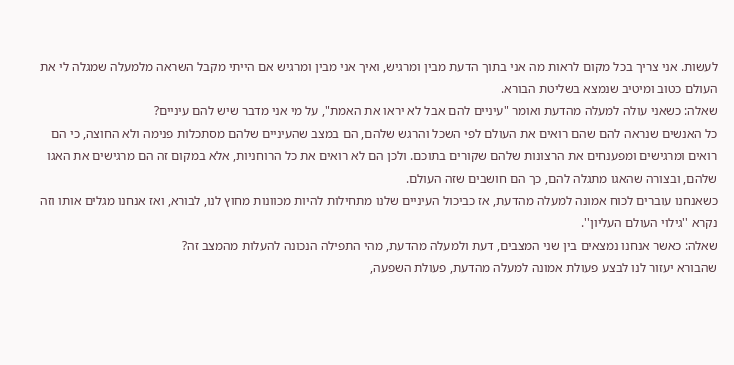לעשות. אני צריך בכל מקום לראות מה אני בתוך הדעת מבין ומרגיש, ואיך אני מבין ומרגיש אם הייתי מקבל השראה מלמעלה שמגלה לי את העולם כטוב ומיטיב שנמצא בשליטת הבורא.
שאלה: כשאני עולה למעלה מהדעת ואומר "עיניים להם אבל לא יראו את האמת", על מי אני מדבר שיש להם עיניים?
כל האנשים שנראה להם שהם רואים את העולם לפי השכל והרגש שלהם, הם במצב שהעיניים שלהם מסתכלות פנימה ולא החוצה, כי הם רואים ומרגישים ומפענחים את הרצונות שלהם שקורים בתוכם. ולכן הם לא רואים את כל הרוחניות, אלא במקום זה הם מרגישים את האגו שלהם, ובצורה שהאגו מתגלה להם, כך הם חושבים שזה העולם.
כשאנחנו עוברים לכוח אמונה למעלה מהדעת, אז כביכול העיניים שלנו מתחילות להיות מכוונות מחוץ לנו, לבורא, ואז אנחנו מגלים אותו וזה נקרא ''גילוי העולם העליון''.
שאלה: כאשר אנחנו נמצאים בין שני המצבים, דעת ולמעלה מהדעת, מהי התפילה הנכונה להעלות מהמצב זה?
שהבורא יעזור לנו לבצע פעולת אמונה למעלה מהדעת, פעולת השפעה,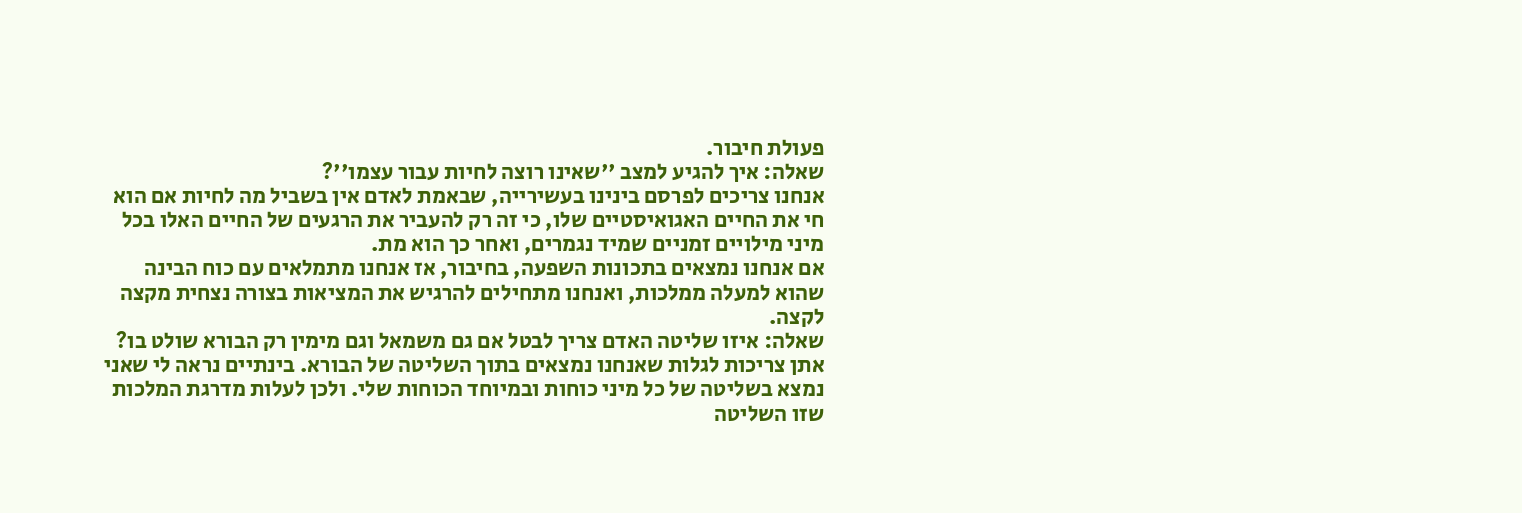פעולת חיבור.
שאלה: איך להגיע למצב ''שאינו רוצה לחיות עבור עצמו''?
אנחנו צריכים לפרסם בינינו בעשירייה, שבאמת לאדם אין בשביל מה לחיות אם הוא חי את החיים האגואיסטיים שלו, כי זה רק להעביר את הרגעים של החיים האלו בכל מיני מילויים זמניים שמיד נגמרים, ואחר כך הוא מת.
אם אנחנו נמצאים בתכונות השפעה, בחיבור, אז אנחנו מתמלאים עם כוח הבינה שהוא למעלה ממלכות, ואנחנו מתחילים להרגיש את המציאות בצורה נצחית מקצה לקצה.
שאלה: איזו שליטה האדם צריך לבטל אם גם משמאל וגם מימין רק הבורא שולט בו?
אתן צריכות לגלות שאנחנו נמצאים בתוך השליטה של הבורא. בינתיים נראה לי שאני נמצא בשליטה של כל מיני כוחות ובמיוחד הכוחות שלי. ולכן לעלות מדרגת המלכות שזו השליטה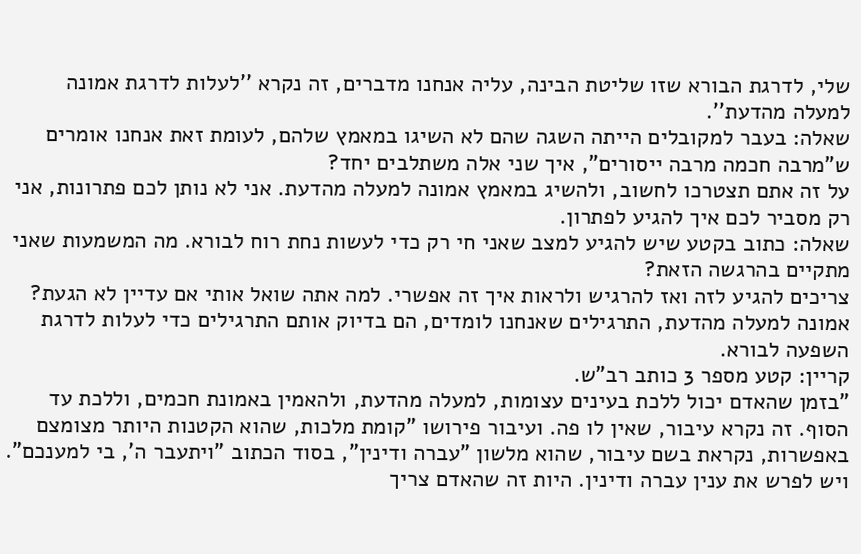שלי, לדרגת הבורא שזו שליטת הבינה, עליה אנחנו מדברים, זה נקרא ''לעלות לדרגת אמונה למעלה מהדעת''.
שאלה: בעבר למקובלים הייתה השגה שהם לא השיגו במאמץ שלהם, לעומת זאת אנחנו אומרים ש"מרבה חכמה מרבה ייסורים", איך שני אלה משתלבים יחד?
על זה אתם תצטרכו לחשוב, ולהשיג במאמץ אמונה למעלה מהדעת. אני לא נותן לכם פתרונות, אני רק מסביר לכם איך להגיע לפתרון.
שאלה: כתוב בקטע שיש להגיע למצב שאני חי רק כדי לעשות נחת רוח לבורא. מה המשמעות שאני מתקיים בהרגשה הזאת?
צריכים להגיע לזה ואז להרגיש ולראות איך זה אפשרי. למה אתה שואל אותי אם עדיין לא הגעת? אמונה למעלה מהדעת, התרגילים שאנחנו לומדים, הם בדיוק אותם התרגילים כדי לעלות לדרגת השפעה לבורא.
קריין: קטע מספר 3 כותב רב"ש.
"בזמן שהאדם יכול ללכת בעינים עצומות, למעלה מהדעת, ולהאמין באמונת חכמים, וללכת עד הסוף. זה נקרא עיבור, שאין לו פה. ועיבור פירושו "קומת מלכות, שהוא הקטנות היותר מצומצם באפשרות, נקראת בשם עיבור, שהוא מלשון "עברה ודינין", בסוד הכתוב "ויתעבר ה', בי למענכם".
ויש לפרש את ענין עברה ודינין. היות זה שהאדם צריך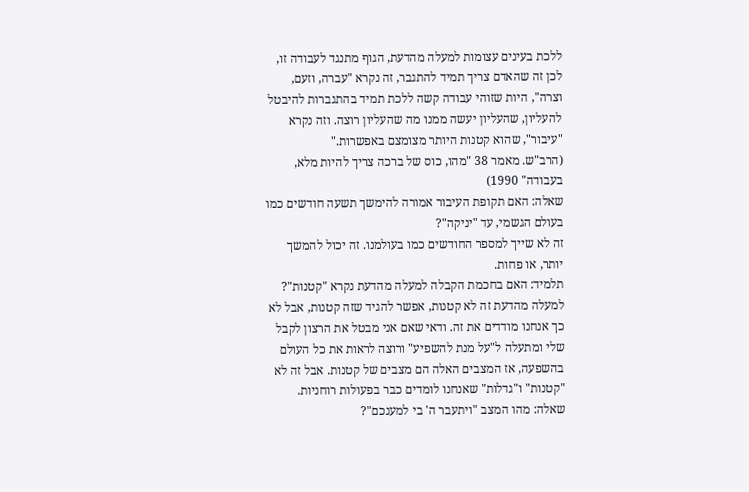ללכת בעינים עצומות למעלה מהדעת, הגוף מתנגד לעבודה זו, לכן זה שהאדם צריך תמיד להתגבר, זה נקרא "עברה, וזעם, וצרה", היות שזוהי עבודה קשה ללכת תמיד בהתגברות להיבטל להעליון, שהעליון יעשה ממנו מה שהעליון רוצה. וזה נקרא "עיבור", שהוא קטנות היותר מצומצם באפשרות."
(הרב"ש. מאמר 38 "מהו, כוס של ברכה צריך להיות מלא, בעבודה" 1990)
שאלה: האם תקופת העיבור אמורה להימשך תשעה חודשים כמו בעולם הגשמי, עד "יניקה"?
זה לא שייך למספר החודשים כמו בעולמנו. זה יכול להמשך יותר, או פחות.
תלמיד: האם בחכמת הקבלה למעלה מהדעת נקרא "קטנות"?
למעלה מהדעת זה לא קטנות, אפשר להגיד שזה קטנות, אבל לא כך אנחנו מודדים את זה. ודאי שאם אני מבטל את הרצון לקבל שלי ומתעלה ל"על מנת להשפיע" ורוצה לראות את כל העולם בהשפעה, אז המצבים האלה הם מצבים של קטנות. אבל זה לא "קטנות" ו"גדלות" שאנחנו לומדים כבר בפעולות רוחניות.
שאלה: מהו המצב "ויתעבר ה' בי למענכם"?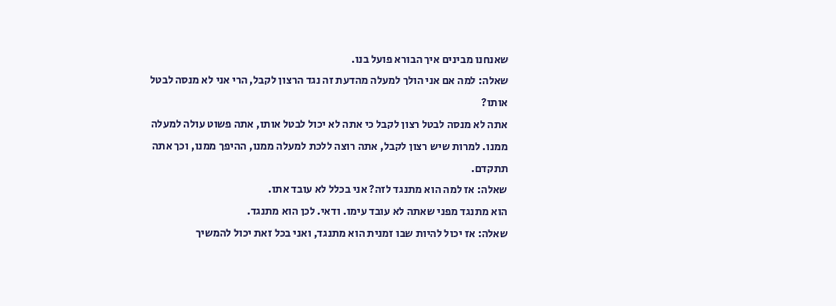שאנחנו מבינים איך הבורא פועל בנו.
שאלה: למה אם אני הולך למעלה מהדעת זה נגד הרצון לקבל, הרי אני לא מנסה לבטל אותו?
אתה לא מנסה לבטל רצון לקבל כי אתה לא יכול לבטל אותו, אתה פשוט עולה למעלה ממנו. למרות שיש רצון לקבל, אתה רוצה ללכת למעלה ממנו, ההיפך ממנו, וכך אתה תתקדם.
שאלה: אז למה הוא מתנגד לזה? אני בכלל לא עובד אתו.
הוא מתנגד מפני שאתה לא עובד עימו. ודאי. לכן הוא מתנגד.
שאלה: אז יכול להיות שבו זמנית הוא מתנגד, ואני בכל זאת יכול להמשיך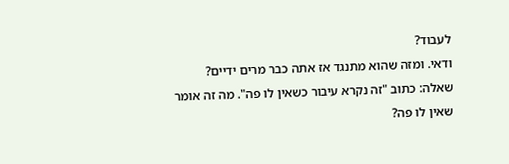לעבוד?
ודאי. ומזה שהוא מתנגד אז אתה כבר מרים ידיים?
שאלה: כתוב "זה נקרא עיבור כשאין לו פה". מה זה אומר שאין לו פה?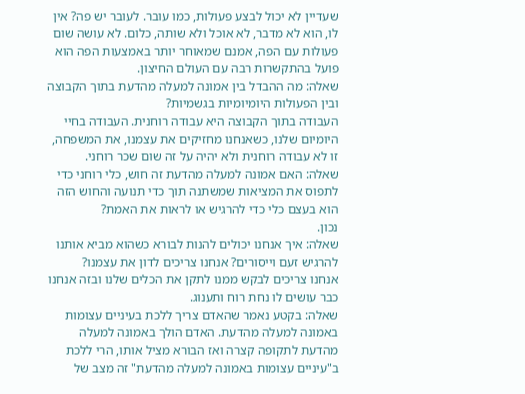שעדיין לא יכול לבצע פעולות, כמו עובר. לעובר יש פה? אין לו, הוא לא מדבר, לא אוכל ולא שותה, כלום. לא עושה שום פעולות עם הפה, אמנם שמאוחר יותר באמצעות הפה הוא פועל בהתקשרות רבה עם העולם החיצון.
שאלה: מה ההבדל בין אמונה למעלה מהדעת בתוך הקבוצה ובין הפעולות היומיומיות בגשמיות?
העבודה בתוך הקבוצה היא עבודה רוחנית. העבודה בחיי היומיום שלנו, כשאנחנו מחזיקים את עצמנו, את המשפחה, זו לא עבודה רוחנית ולא יהיה על זה שום שכר רוחני.
שאלה: האם אמונה למעלה מהדעת זה חוש, כלי רוחני כדי לתפוס את המציאות שמשתנה תוך כדי תנועה והחוש הזה הוא בעצם כלי כדי להרגיש או לראות את האמת?
נכון.
שאלה: איך אנחנו יכולים להנות לבורא כשהוא מביא אותנו להרגיש זעם וייסורים? אנחנו צריכים לדון את עצמנו?
אנחנו צריכים לבקש ממנו לתקן את הכלים שלנו ובזה אנחנו כבר עושים לו נחת רוח ותענוג.
שאלה: בקטע נאמר שהאדם צריך ללכת בעיניים עצומות באמונה למעלה מהדעת. האדם הולך באמונה למעלה מהדעת לתקופה קצרה ואז הבורא מציל אותו, הרי ללכת ב"עיניים עצומות באמונה למעלה מהדעת" זה מצב של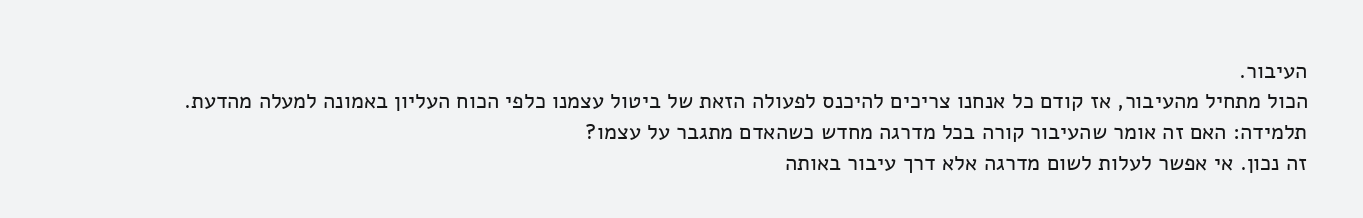העיבור.
הכול מתחיל מהעיבור, אז קודם כל אנחנו צריכים להיכנס לפעולה הזאת של ביטול עצמנו כלפי הכוח העליון באמונה למעלה מהדעת.
תלמידה: האם זה אומר שהעיבור קורה בכל מדרגה מחדש כשהאדם מתגבר על עצמו?
זה נכון. אי אפשר לעלות לשום מדרגה אלא דרך עיבור באותה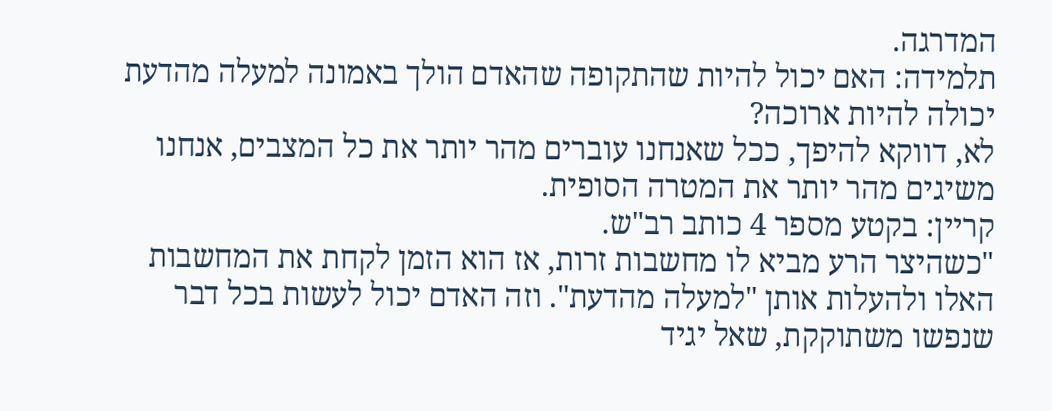המדרגה.
תלמידה: האם יכול להיות שהתקופה שהאדם הולך באמונה למעלה מהדעת יכולה להיות ארוכה?
לא, דווקא להיפך, ככל שאנחנו עוברים מהר יותר את כל המצבים, אנחנו משיגים מהר יותר את המטרה הסופית.
קריין: בקטע מספר 4 כותב רב"ש.
"כשהיצר הרע מביא לו מחשבות זרות, אז הוא הזמן לקחת את המחשבות האלו ולהעלות אותן "למעלה מהדעת". וזה האדם יכול לעשות בכל דבר שנפשו משתוקקת, שאל יגיד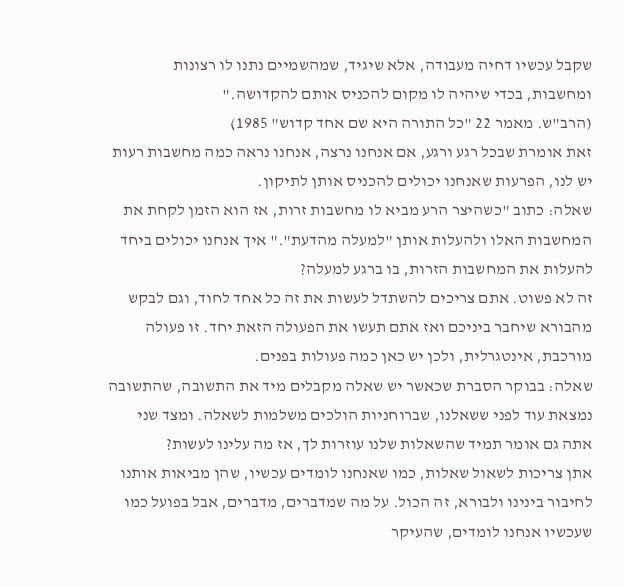שקבל עכשיו דחיה מעבודה, אלא שיגיד, שמהשמיים נתנו לו רצונות ומחשבות, בכדי שיהיה לו מקום להכניס אותם להקדושה."
(הרב"ש. מאמר 22 "כל התורה היא שם אחד קדוש" 1985)
זאת אומרת שבכל רגע ורגע, אם אנחנו נרצה, אנחנו נראה כמה מחשבות רעות יש לנו, הפרעות שאנחנו יכולים להכניס אותן לתיקון.
שאלה: כתוב "כשהיצר הרע מביא לו מחשבות זרות, אז הוא הזמן לקחת את המחשבות האלו ולהעלות אותן "למעלה מהדעת"." איך אנחנו יכולים ביחד להעלות את המחשבות הזרות, בו ברגע למעלה?
זה לא פשוט. אתם צריכים להשתדל לעשות את זה כל אחד לחוד, וגם לבקש מהבורא שיחבר ביניכם ואז אתם תעשו את הפעולה הזאת יחד. זו פעולה מורכבת, אינטגרלית, ולכן יש כאן כמה פעולות בפנים.
שאלה: בבוקר הסברת שכאשר יש שאלה מקבלים מיד את התשובה, שהתשובה נמצאת עוד לפני ששאלנו, שברוחניות הולכים משלמות לשאלה. ומצד שני אתה גם אומר תמיד שהשאלות שלנו עוזרות לך, אז מה עלינו לעשות?
אתן צריכות לשאול שאלות, כמו שאנחנו לומדים עכשיו, שהן מביאות אותנו לחיבור בינינו ולבורא, זה הכול. על מה שמדברים, מדברים, אבל בפועל כמו שעכשיו אנחנו לומדים, שהעיקר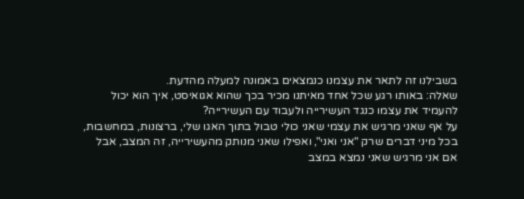בשבילנו זה לתאר את עצמנו כנמצאים באמונה למעלה מהדעת.
שאלה: באותו רגע שכל אחד מאיתנו מכיר בכך שהוא אגואיסט, איך הוא יכול להעמיד את עצמו כנגד העשירייה ולעבוד עם העשירייה?
על אף שאני מרגיש את עצמי שאני כולי טבול בתוך האגו שלי, ברצונות, במחשבות, בכל מיני דברים שרק "אני ואני", ואפילו שאני מנותק מהעשירייה, זה המצב, אבל אם אני מרגיש שאני נמצא במצב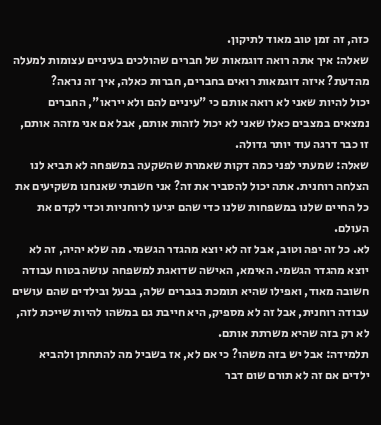כזה, זה זמן טוב מאוד לתיקון.
שאלה: איך אתה רואה דוגמאות של חברים שהולכים בעיניים עצומות למעלה מהדעת? איזה דוגמאות רואים בחברים, חברות כאלה, איך זה נראה?
יכול להיות שאני לא רואה אותם כי "עיניים להם ולא ייראו", החברים נמצאים במצבים כאלו שאני לא יכול לזהות אותם, אבל אם אני מזהה אותם, זו כבר דרגה עוד יותר גדולה.
שאלה: שמעתי לפני כמה דקות שאמרת שהשקעה במשפחה לא תביא לנו הצלחה רוחנית. אתה יכול להסביר את זה? אני חשבתי שאנחנו משקיעים את כל החיים שלנו במשפחות שלנו כדי שהם יגיעו לרוחניות וכדי לקדם את העולם.
לא. כל זה יפה וטוב, אבל זה לא יוצא מהגדר הגשמי. מה שלא יהיה, זה לא יוצא מהגדר הגשמי. האימא, האישה שדואגת למשפחה עושה בטוח עבודה חשובה מאוד, ואפילו שהיא תומכת בגברים שלה, בבעל ובילדים שהם עושים עבודה רוחנית, אבל זה לא מספיק, היא חייבת גם במשהו להיות שייכת לזה, לא רק בזה שהיא משרתת אותם.
תלמידה: אבל יש בזה משהו? כי אם לא, אז בשביל מה להתחתן ולהביא ילדים אם זה לא תורם שום דבר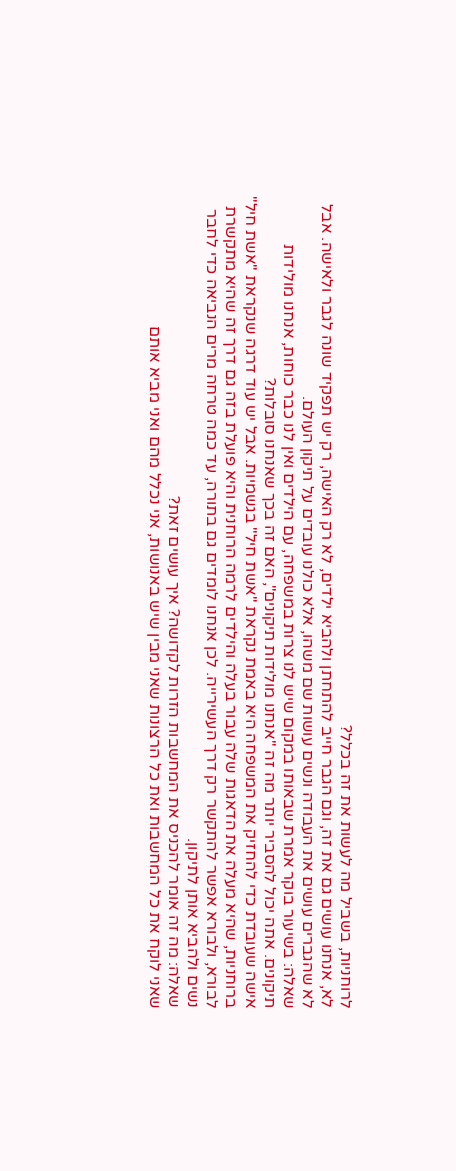לרוחניות, בשביל מה לעשות את זה בכלל?
לא, אנחנו עושים גם את זה, וגם הגבר חייב להתחתן ולהביא ילדים, לא רק האישה, רק יש תפקיד שונה לגבר ולאישה. אבל לא שהגברים עושים את העבודה ונשים עושות שם משהו, אלא כולנו עובדים על תיקון העולם.
שאלה: בשיעור בוקר אמרת שבאותו במקום שיש לנו צרות במשפחה, עם הילדים ואין לנו כבר כוחות, אנחנו מולידות תיקונים. אתה יכול להסביר יותר מה זה "אנחנו מולידות תיקונים", האם זה בכך שאנחנו סובלות?
אישה שעובדת כדי להחזיק את המשפחה היא באמת נקראת "אשת חיל" בגשמיות. אבל יש עוד דרגה שנקראת "אשת חיל" ברוחניות, שהיא מעלה את הדאגות שלה עבור בעלה והילדים לרמה הרוחנית והיא פועלת בזה גם דרך זה שהיא מתקשרת לבורא, ולבורא אפשר להתקשר רק דרך העשירייה. לכן אנחנו לומדים גם בתורה, עד כמה טרחה מרים הנביאה כדי לחבר נשים ולהביא אותן לתיקון.
שאלה: מה זה אומר להכניס את המחשבות הזרות לקדושה? איך עושים זאת?
שאני לוקח את כל המחשבות ואת כל הרצונות שאני מבין שיש באנושות, אני נכלל מהם ואני מביא אותם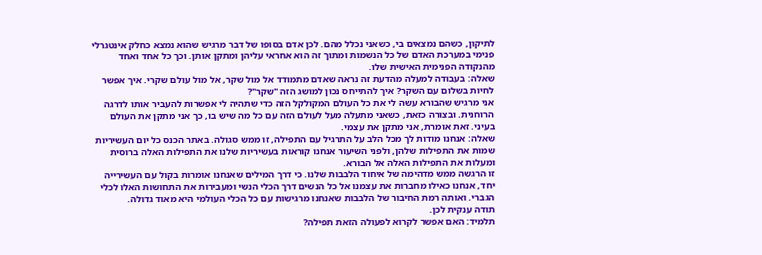לתיקון, כשהם נמצאים בי, כשאני נכלל מהם. לכן אדם בסופו של דבר מרגיש שהוא נמצא כחלק אינטגרלי פנימי במערכת האדם של כל הנשמות ומתוך זה הוא אחראי עליהן ומתקן אותן. וכך כל אחד ואחד מהנקודה הפנימית האישית שלו.
שאלה: בעבודה למעלה מהדעת זה נראה שאדם מתמודד אל מול שקר, אל מול עולם שקרי. איך אפשר לחיות בשלום עם השקר? איך להתייחס נכון למושג הזה "שקר"?
אני מרגיש שהבורא עשה לי את כל העולם המקולקל הזה כדי שתהיה לי אפשרות להעביר אותו לדרגה הרוחנית. ובצורה כזאת, כשאני מתעלה מעל לעולם הזה עם כל מה שיש בו, כך אני מתקן את העולם בעיני. זאת אומרת, אני מתקן את עצמי.
שאלה: אנחנו מודות לך מכל הלב על התרגיל עם התפילה, זו ממש סגולה. באתר הכנס כל יום העשיריות שמות את התפילות שלהן, ולפני השיעור אנחנו קוראות בעשיריות שלנו את התפילות האלה ברוסית ומעלות את התפילות האלה אל הבורא.
זו הרגשה ממש מדהימה של איחוד הלבבות שלנו. כי דרך המילים שאנחנו אומרות בקול עם העשירייה יחד, אנחנו כאילו מחברות את עצמנו אל כל הנשים דרך הכלי הנשי ומעבירות את התחושות האלו לכלי הגברי. ואותה רמת החיבור של הלבבות שאנחנו מרגישות עם כל הכלי העולמי היא מאוד גדולה.
תודה ענקית לכן.
תלמיד: האם אפשר לקרוא לפעולה הזאת תפילה?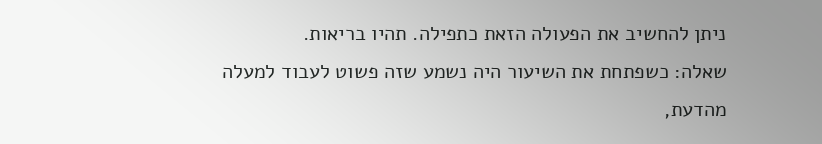ניתן להחשיב את הפעולה הזאת כתפילה. תהיו בריאות.
שאלה: כשפתחת את השיעור היה נשמע שזה פשוט לעבוד למעלה מהדעת,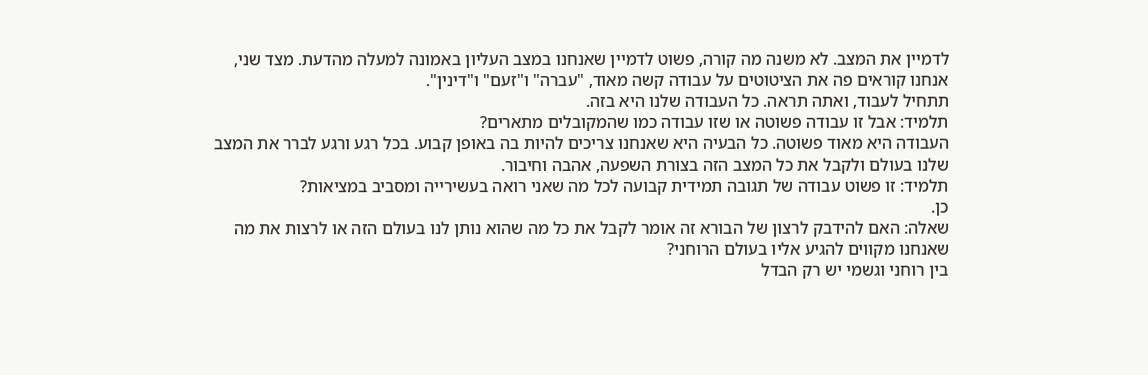לדמיין את המצב. לא משנה מה קורה, פשוט לדמיין שאנחנו במצב העליון באמונה למעלה מהדעת. מצד שני, אנחנו קוראים פה את הציטוטים על עבודה קשה מאוד, "עברה" ו"זעם" ו"דינין".
תתחיל לעבוד, ואתה תראה. כל העבודה שלנו היא בזה.
תלמיד: אבל זו עבודה פשוטה או שזו עבודה כמו שהמקובלים מתארים?
העבודה היא מאוד פשוטה. כל הבעיה היא שאנחנו צריכים להיות בה באופן קבוע. בכל רגע ורגע לברר את המצב שלנו בעולם ולקבל את כל המצב הזה בצורת השפעה, אהבה וחיבור.
תלמיד: זו פשוט עבודה של תגובה תמידית קבועה לכל מה שאני רואה בעשירייה ומסביב במציאות?
כן.
שאלה: האם להידבק לרצון של הבורא זה אומר לקבל את כל מה שהוא נותן לנו בעולם הזה או לרצות את מה שאנחנו מקווים להגיע אליו בעולם הרוחני?
בין רוחני וגשמי יש רק הבדל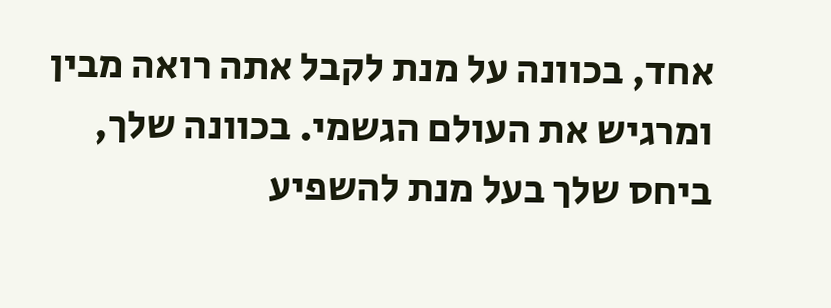אחד, בכוונה על מנת לקבל אתה רואה מבין ומרגיש את העולם הגשמי. בכוונה שלך, ביחס שלך בעל מנת להשפיע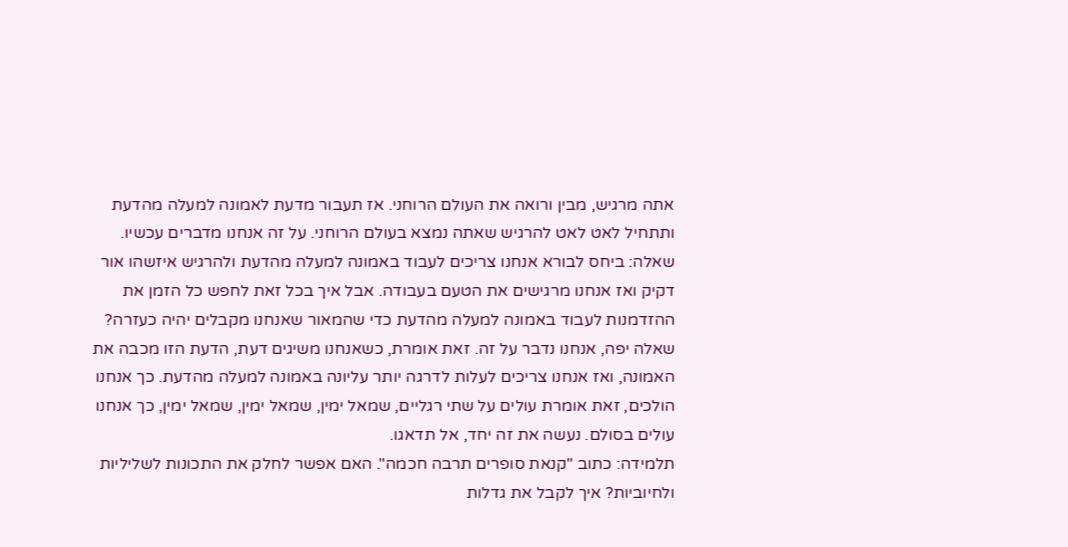אתה מרגיש, מבין ורואה את העולם הרוחני. אז תעבור מדעת לאמונה למעלה מהדעת ותתחיל לאט לאט להרגיש שאתה נמצא בעולם הרוחני. על זה אנחנו מדברים עכשיו.
שאלה: ביחס לבורא אנחנו צריכים לעבוד באמונה למעלה מהדעת ולהרגיש איזשהו אור דקיק ואז אנחנו מרגישים את הטעם בעבודה. אבל איך בכל זאת לחפש כל הזמן את ההזדמנות לעבוד באמונה למעלה מהדעת כדי שהמאור שאנחנו מקבלים יהיה כעזרה?
שאלה יפה, אנחנו נדבר על זה. זאת אומרת, כשאנחנו משיגים דעת, הדעת הזו מכבה את האמונה, ואז אנחנו צריכים לעלות לדרגה יותר עליונה באמונה למעלה מהדעת. כך אנחנו הולכים, זאת אומרת עולים על שתי רגליים, שמאל ימין, שמאל ימין, שמאל ימין, כך אנחנו עולים בסולם. נעשה את זה יחד, אל תדאגו.
תלמידה: כתוב "קנאת סופרים תרבה חכמה". האם אפשר לחלק את התכונות לשליליות ולחיוביות? איך לקבל את גדלות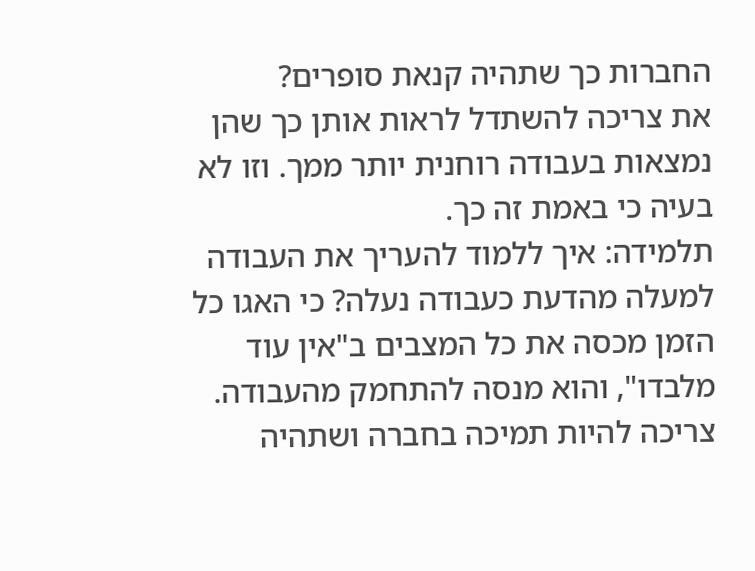החברות כך שתהיה קנאת סופרים?
את צריכה להשתדל לראות אותן כך שהן נמצאות בעבודה רוחנית יותר ממך. וזו לא בעיה כי באמת זה כך.
תלמידה: איך ללמוד להעריך את העבודה למעלה מהדעת כעבודה נעלה? כי האגו כל הזמן מכסה את כל המצבים ב"אין עוד מלבדו", והוא מנסה להתחמק מהעבודה.
צריכה להיות תמיכה בחברה ושתהיה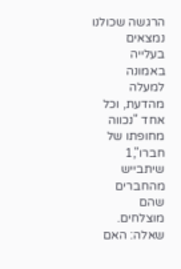הרגשה שכולנו נמצאים בעלייה באמונה למעלה מהדעת, וכל אחד "נכווה מחופתו של חברו",1 שיתבייש מהחברים שהם מוצלחים.
שאלה: האם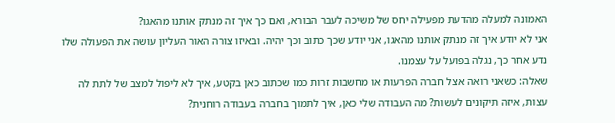האמונה למעלה מהדעת מפעילה יחס של משיכה לעבר הבורא, ואם כך איך זה מנתק אותנו מהאגו?
אני לא יודע איך זה מנתק אותנו מהאגו, אני יודע שכך כתוב וכך יהיה. ובאיזו צורה האור העליון עושה את הפעולה שלו נדע אחר כך, נגלה בפועל על עצמנו.
שאלה: כשאני רואה אצל חברה הפרעות או מחשבות זרות כמו שכתוב כאן בקטע, איך לא ליפול למצב של לתת לה עצות, איזה תיקונים לעשות? מה העבודה שלי כאן, איך לתמוך בחברה בעבודה רוחנית?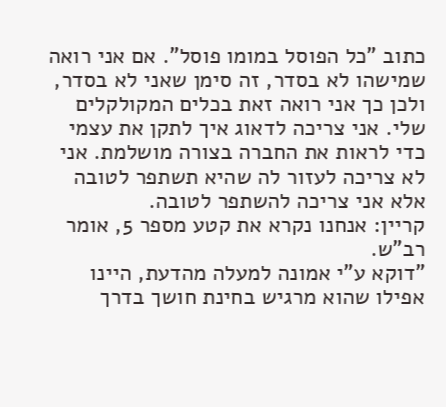כתוב "כל הפוסל במומו פוסל". אם אני רואה שמישהו לא בסדר, זה סימן שאני לא בסדר, ולכן כך אני רואה זאת בכלים המקולקלים שלי. אני צריכה לדאוג איך לתקן את עצמי כדי לראות את החברה בצורה מושלמת. אני לא צריכה לעזור לה שהיא תשתפר לטובה אלא אני צריכה להשתפר לטובה.
קריין: אנחנו נקרא את קטע מספר 5, אומר רב"ש.
"דוקא ע"י אמונה למעלה מהדעת, היינו אפילו שהוא מרגיש בחינת חושך בדרך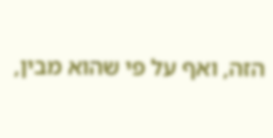הזה, ואף על פי שהוא מבין,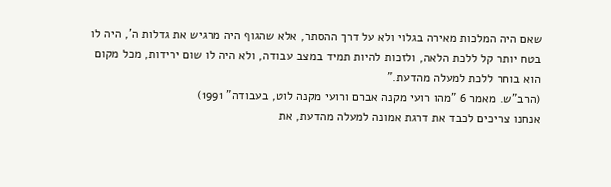שאם היה המלכות מאירה בגלוי ולא על דרך ההסתר, אלא שהגוף היה מרגיש את גדלות ה', היה לו בטח יותר קל ללכת הלאה, ולזכות להיות תמיד במצב עבודה, ולא היה לו שום ירידות, מכל מקום הוא בוחר ללכת למעלה מהדעת."
(הרב"ש. מאמר 6 "מהו רועי מקנה אברם ורועי מקנה לוט, בעבודה" 1991)
אנחנו צריכים לכבד את דרגת אמונה למעלה מהדעת, את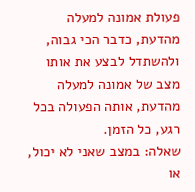פעולת אמונה למעלה מהדעת, כדבר הכי גבוה, ולהשתדל לבצע את אותו מצב של אמונה למעלה מהדעת, אותה הפעולה בכל רגע, כל הזמן.
שאלה: במצב שאני לא יכול, או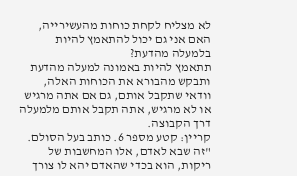לא מצליח לקחת כוחות מהעשירייה, האם אני גם יכול להתאמץ להיות בלמעלה מהדעת?
תתאמץ להיות באמונה למעלה מהדעת ותבקש מהבורא את הכוחות האלה, וודאי שתקבל אותם, גם אם אתה מרגיש או לא מרגיש, אתה תקבל אותם מלמעלה דרך הקבוצה.
קריין: קטע מספר 6. כותב בעל הסולם.
"זה שבא לאדם, אלו המחשבות של ריקות, הוא בכדי שהאדם יהא לו צורך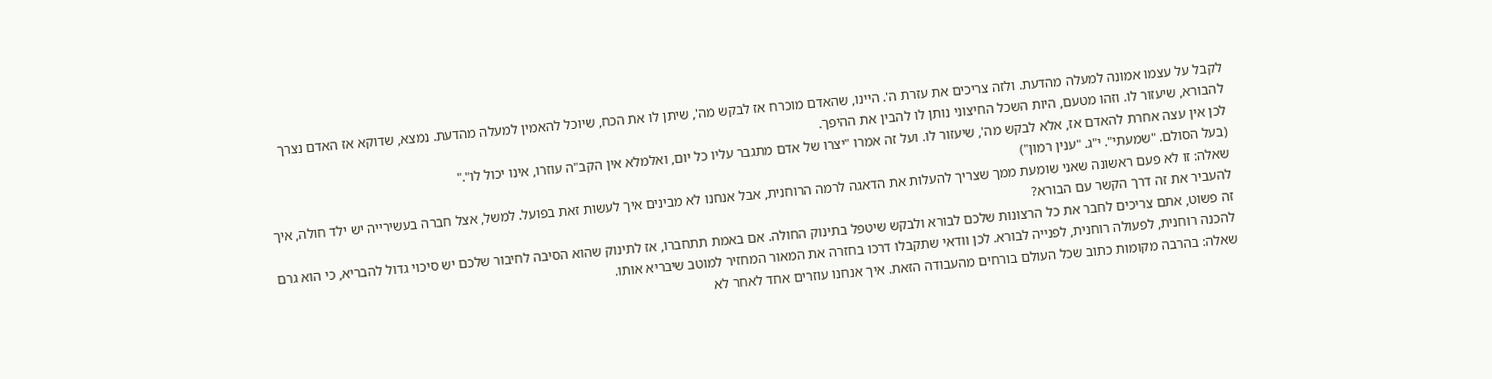לקבל על עצמו אמונה למעלה מהדעת. ולזה צריכים את עזרת ה'. היינו, שהאדם מוכרח אז לבקש מה', שיתן לו את הכח, שיוכל להאמין למעלה מהדעת. נמצא, שדוקא אז האדם נצרך להבורא, שיעזור לו. וזהו מטעם, היות השכל החיצוני נותן לו להבין את ההיפך.
לכן אין עצה אחרת להאדם אז, אלא לבקש מה', שיעזור לו. ועל זה אמרו "יצרו של אדם מתגבר עליו כל יום, ואלמלא אין הקב"ה עוזרו, אינו יכול לו"."
(בעל הסולם. "שמעתי". י"ג. "ענין רמון")
שאלה: זו לא פעם ראשונה שאני שומעת ממך שצריך להעלות את הדאגה לרמה הרוחנית, אבל אנחנו לא מבינים איך לעשות זאת בפועל. למשל, אצל חברה בעשירייה יש ילד חולה, איך להעביר את זה דרך הקשר עם הבורא?
זה פשוט, אתם צריכים לחבר את כל הרצונות שלכם לבורא ולבקש שיטפל בתינוק החולה. אם באמת תתחברו, אז לתינוק שהוא הסיבה לחיבור שלכם יש סיכוי גדול להבריא, כי הוא גרם להכנה רוחנית, לפעולה רוחנית, לפנייה לבורא. לכן וודאי שתקבלו דרכו בחזרה את המאור המחזיר למוטב שיבריא אותו.
שאלה: בהרבה מקומות כתוב שכל העולם בורחים מהעבודה הזאת. איך אנחנו עוזרים אחד לאחר לא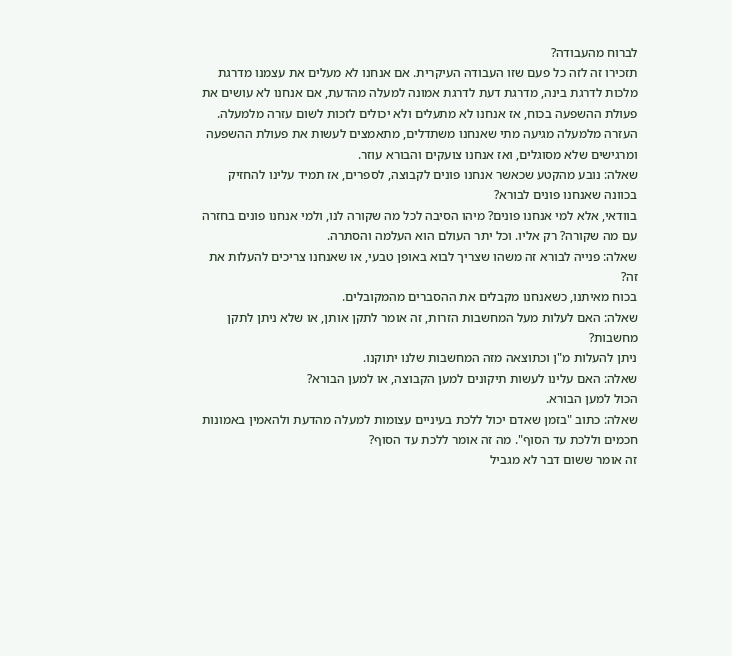לברוח מהעבודה?
תזכירו זה לזה כל פעם שזו העבודה העיקרית. אם אנחנו לא מעלים את עצמנו מדרגת מלכות לדרגת בינה, מדרגת דעת לדרגת אמונה למעלה מהדעת, אם אנחנו לא עושים את פעולת ההשפעה בכוח, אז אנחנו לא מתעלים ולא יכולים לזכות לשום עזרה מלמעלה. העזרה מלמעלה מגיעה מתי שאנחנו משתדלים, מתאמצים לעשות את פעולת ההשפעה ומרגישים שלא מסוגלים, ואז אנחנו צועקים והבורא עוזר.
שאלה: נובע מהקטע שכאשר אנחנו פונים לקבוצה, לספרים, אז תמיד עלינו להחזיק בכוונה שאנחנו פונים לבורא?
בוודאי, אלא למי אנחנו פונים? מיהו הסיבה לכל מה שקורה לנו, ולמי אנחנו פונים בחזרה עם מה שקורה? רק אליו. וכל יתר העולם הוא העלמה והסתרה.
שאלה: פנייה לבורא זה משהו שצריך לבוא באופן טבעי, או שאנחנו צריכים להעלות את זה?
בכוח מאיתנו, כשאנחנו מקבלים את ההסברים מהמקובלים.
שאלה: האם לעלות מעל המחשבות הזרות, זה אומר לתקן אותן, או שלא ניתן לתקן מחשבות?
ניתן להעלות מ"ן וכתוצאה מזה המחשבות שלנו יתוקנו.
שאלה: האם עלינו לעשות תיקונים למען הקבוצה, או למען הבורא?
הכול למען הבורא.
שאלה: כתוב "בזמן שאדם יכול ללכת בעיניים עצומות למעלה מהדעת ולהאמין באמונות חכמים וללכת עד הסוף". מה זה אומר ללכת עד הסוף?
זה אומר ששום דבר לא מגביל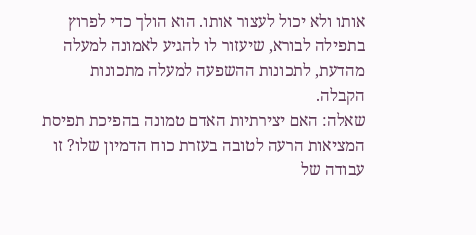אותו ולא יכול לעצור אותו. הוא הולך כדי לפרוץ בתפילה לבורא, שיעזור לו להגיע לאמונה למעלה מהדעת, לתכונות ההשפעה למעלה מתכונות הקבלה.
שאלה: האם יצירתיות האדם טמונה בהפיכת תפיסת המציאות הרעה לטובה בעזרת כוח הדמיון שלו? זו עבודה של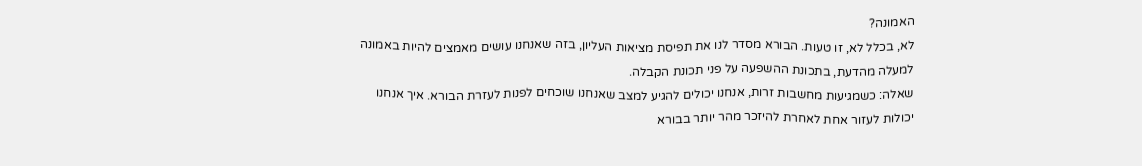האמונה?
לא, בכלל לא, זו טעות. הבורא מסדר לנו את תפיסת מציאות העליון, בזה שאנחנו עושים מאמצים להיות באמונה למעלה מהדעת, בתכונת ההשפעה על פני תכונת הקבלה.
שאלה: כשמגיעות מחשבות זרות, אנחנו יכולים להגיע למצב שאנחנו שוכחים לפנות לעזרת הבורא. איך אנחנו יכולות לעזור אחת לאחרת להיזכר מהר יותר בבורא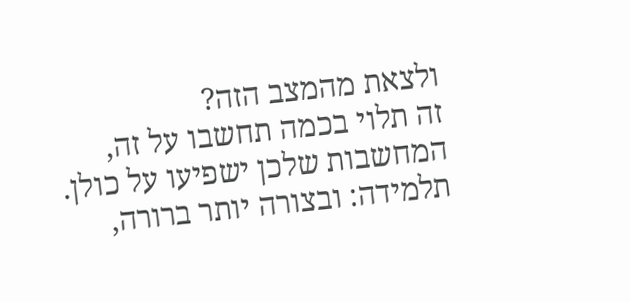ולצאת מהמצב הזה?
זה תלוי בכמה תחשבו על זה, המחשבות שלכן ישפיעו על כולן.
תלמידה: ובצורה יותר ברורה,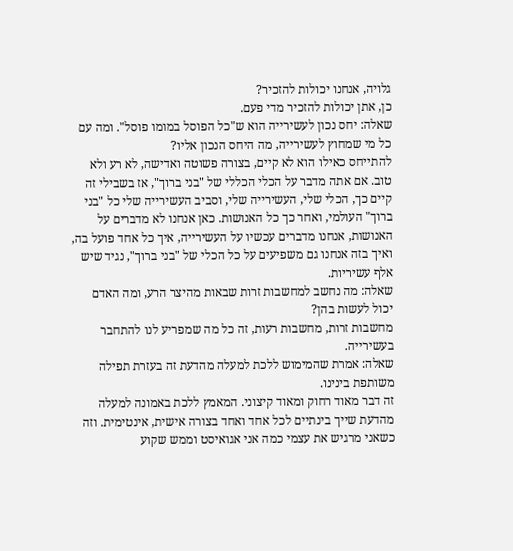גלויה, אנחנו יכולות להזכיר?
כן, אתן יכולות להזכיר מדי פעם.
שאלה: יחס נכון לעשירייה הוא ש"כל הפוסל במומו פוסל". ומה עם כל מי שמחוץ לעשירייה, מה היחס הנכון אליו?
להתייחס כאילו הוא לא קיים, בצורה פשוטה ואדישה, לא רע ולא טוב. אם אתה מדבר על הכלי הכללי של "בני ברוך", אז בשבילי זה קיים כך, הכלי שלי, העשירייה שלי, וסביב העשירייה שלי כל "בני ברוך" העולמי, ואחר כך כל האנושות. כאן אנחנו לא מדברים על האנושות, אנחנו מדברים עכשיו על העשירייה, איך כל אחד פועל בה, ואיך בזה אנחנו גם משפיעים על כל הכלי של "בני ברוך", נגיד שיש אלף עשיריות.
שאלה: מה נחשב למחשבות זרות שבאות מהיצר הרע, ומה האדם יכול לעשות בהן?
מחשבות זרות, מחשבות רעות, זה כל מה שמפריע לנו להתחבר בעשירייה.
שאלה: אמרת שהמימוש ללכת למעלה מהדעת זה בעזרת תפילה משותפת בינינו.
זה דבר מאוד רחוק ומאוד קיצוני. המאמץ ללכת באמונה למעלה מהדעת שייך בינתיים לכל אחד ואחד בצורה אישית, אינטימית. וזה כשאני מרגיש את עצמי כמה אני אגואיסט וממש שקוע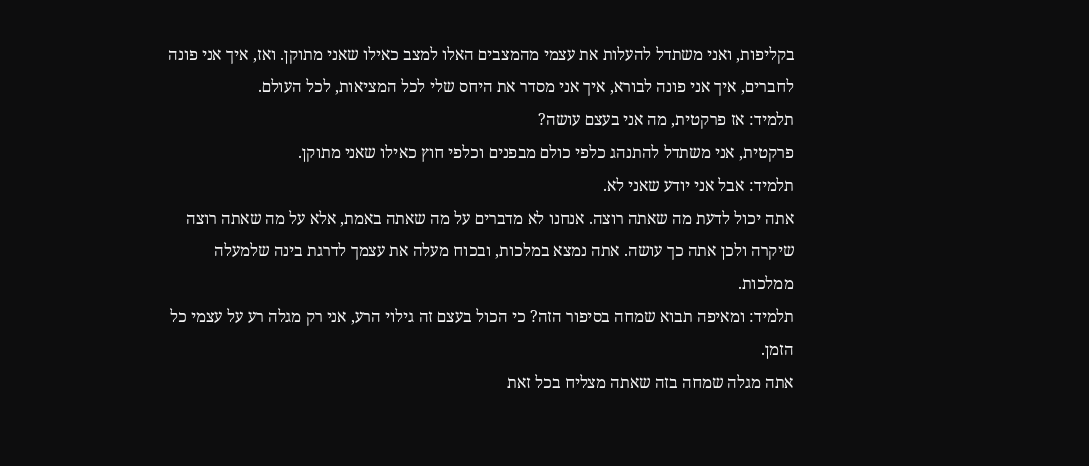בקליפות, ואני משתדל להעלות את עצמי מהמצבים האלו למצב כאילו שאני מתוקן. ואז, איך אני פונה לחברים, איך אני פונה לבורא, איך אני מסדר את היחס שלי לכל המציאות, לכל העולם.
תלמיד: אז פרקטית, מה אני בעצם עושה?
פרקטית, אני משתדל להתנהג כלפי כולם מבפנים וכלפי חוץ כאילו שאני מתוקן.
תלמיד: אבל אני יודע שאני לא.
אתה יכול לדעת מה שאתה רוצה. אנחנו לא מדברים על מה שאתה באמת, אלא על מה שאתה רוצה שיקרה ולכן אתה כך עושה. אתה נמצא במלכות, ובכוח מעלה את עצמך לדרגת בינה שלמעלה ממלכות.
תלמיד: ומאיפה תבוא שמחה בסיפור הזה? כי הכול בעצם זה גילוי הרע, אני רק מגלה רע על עצמי כל הזמן.
אתה מגלה שמחה בזה שאתה מצליח בכל זאת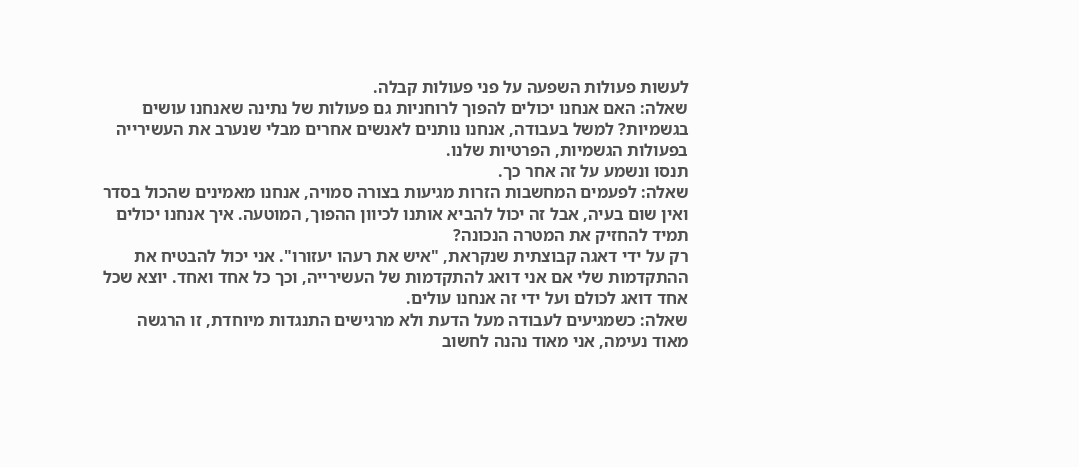לעשות פעולות השפעה על פני פעולות קבלה.
שאלה: האם אנחנו יכולים להפוך לרוחניות גם פעולות של נתינה שאנחנו עושים בגשמיות? למשל בעבודה, אנחנו נותנים לאנשים אחרים מבלי שנערב את העשירייה בפעולות הגשמיות, הפרטיות שלנו.
תנסו ונשמע על זה אחר כך.
שאלה: לפעמים המחשבות הזרות מגיעות בצורה סמויה, אנחנו מאמינים שהכול בסדר ואין שום בעיה, אבל זה יכול להביא אותנו לכיוון ההפוך, המוטעה. איך אנחנו יכולים תמיד להחזיק את המטרה הנכונה?
רק על ידי דאגה קבוצתית שנקראת, "איש את רעהו יעזורו". אני יכול להבטיח את ההתקדמות שלי אם אני דואג להתקדמות של העשירייה, וכך כל אחד ואחד. יוצא שכל אחד דואג לכולם ועל ידי זה אנחנו עולים.
שאלה: כשמגיעים לעבודה מעל הדעת ולא מרגישים התנגדות מיוחדת, זו הרגשה מאוד נעימה, אני מאוד נהנה לחשוב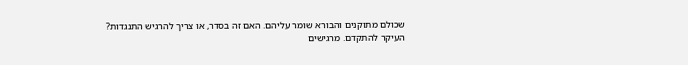שכולם מתוקנים והבורא שומר עליהם. האם זה בסדר, או צריך להרגיש התנגדות?
העיקר להתקדם. מרגישים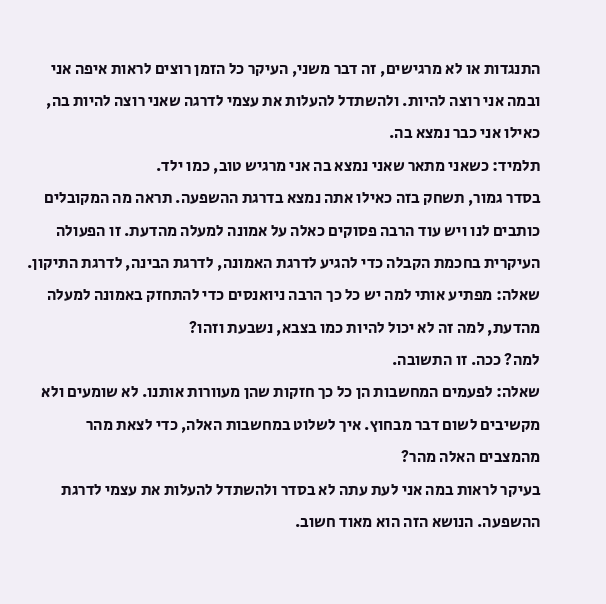התנגדות או לא מרגישים, זה דבר משני, העיקר כל הזמן רוצים לראות איפה אני ובמה אני רוצה להיות. ולהשתדל להעלות את עצמי לדרגה שאני רוצה להיות בה, כאילו אני כבר נמצא בה.
תלמיד: כשאני מתאר שאני נמצא בה אני מרגיש טוב, כמו ילד.
בסדר גמור, תשחק בזה כאילו אתה נמצא בדרגת ההשפעה. תראה מה המקובלים כותבים לנו ויש עוד הרבה פסוקים כאלה על אמונה למעלה מהדעת. זו הפעולה העיקרית בחכמת הקבלה כדי להגיע לדרגת האמונה, לדרגת הבינה, לדרגת התיקון.
שאלה: מפתיע אותי למה יש כל כך הרבה ניואנסים כדי להתחזק באמונה למעלה מהדעת, למה זה לא יכול להיות כמו בצבא, נשבעת וזהו?
למה? ככה. זו התשובה.
שאלה: לפעמים המחשבות הן כל כך חזקות שהן מעוורות אותנו. לא שומעים ולא מקשיבים לשום דבר מבחוץ. איך לשלוט במחשבות האלה, כדי לצאת מהר מהמצבים האלה מהר?
בעיקר לראות במה אני לעת עתה לא בסדר ולהשתדל להעלות את עצמי לדרגת ההשפעה. הנושא הזה הוא מאוד חשוב.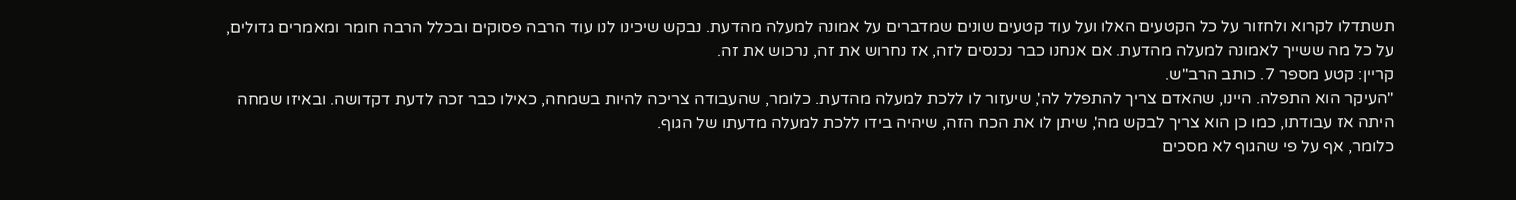תשתדלו לקרוא ולחזור על כל הקטעים האלו ועל עוד קטעים שונים שמדברים על אמונה למעלה מהדעת. נבקש שיכינו לנו עוד הרבה פסוקים ובכלל הרבה חומר ומאמרים גדולים, על כל מה ששייך לאמונה למעלה מהדעת. אם אנחנו כבר נכנסים לזה, אז נחרוש את זה, נרכוש את זה.
קריין: קטע מספר 7. כותב הרב"ש.
"העיקר הוא התפלה. היינו, שהאדם צריך להתפלל לה', שיעזור לו ללכת למעלה מהדעת. כלומר, שהעבודה צריכה להיות בשמחה, כאילו כבר זכה לדעת דקדושה. ובאיזו שמחה היתה אז עבודתו, כמו כן הוא צריך לבקש מה', שיתן לו את הכח הזה, שיהיה בידו ללכת למעלה מדעתו של הגוף.
כלומר, אף על פי שהגוף לא מסכים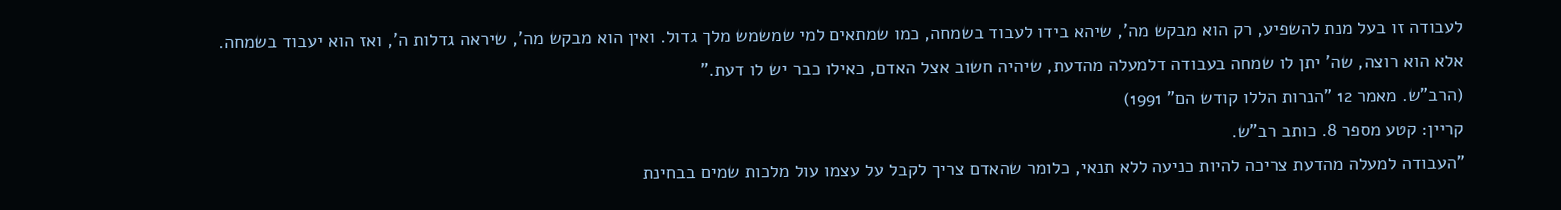לעבודה זו בעל מנת להשפיע, רק הוא מבקש מה', שיהא בידו לעבוד בשמחה, כמו שמתאים למי שמשמש מלך גדול. ואין הוא מבקש מה', שיראה גדלות ה', ואז הוא יעבוד בשמחה. אלא הוא רוצה, שה' יתן לו שמחה בעבודה דלמעלה מהדעת, שיהיה חשוב אצל האדם, כאילו כבר יש לו דעת."
(הרב"ש. מאמר 12 "הנרות הללו קודש הם" 1991)
קריין: קטע מספר 8. כותב רב"ש.
"העבודה למעלה מהדעת צריכה להיות כניעה ללא תנאי, כלומר שהאדם צריך לקבל על עצמו עול מלכות שמים בבחינת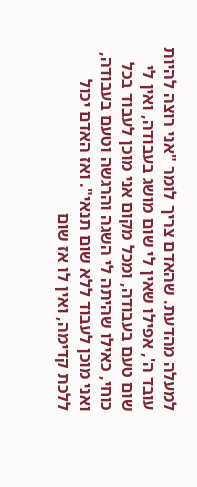למעלה מהדעת. שהאדם צריך לומר "אני רוצה להיות עובד ה', אפילו שאין לי שום מושג בעבודה, ואין לי שום טעם בעבודה, ומכל מקום אני מוכן לעבוד בכל כוחי, כאילו שהיתה לי השגה והרגשה וטעם בעבודה, ואני מוכן לעבוד ללא שום תנאי". ואז האדם יכול ללכת קדימה, ואין לו אז שום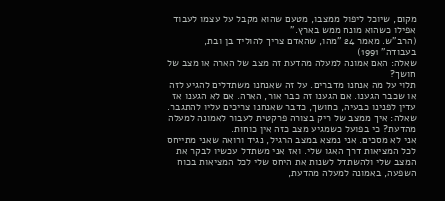מקום, שיוכל ליפול ממצבו, מטעם שהוא מקבל על עצמו לעבוד אפילו כשהוא מונח ממש בארץ."
(הרב"ש. מאמר 24 "מהו, שהאדם צריך להוליד בן ובת, בעבודה" 1991)
שאלה: האם אמונה למעלה מהדעת זה מצב של הארה או מצב של חושך?
תלוי על מה אנחנו מדברים. על זה שאנחנו משתדלים להגיע לזה או שכבר הגענו. אם הגענו זה כבר אור, הארה. אם לא הגענו אז עדין לפנינו כבעיה, כחושך, כדבר שאנחנו צריכים עליו להתגבר.
שאלה: איך ממצב של ריק בצורה פרקטית לעבור לאמונה למעלה מהדעת? כי בפועל כשמגיע מצב כזה אין כוחות.
אני לא מסכים. אני נמצא במצב הרגיל, נגיד ורואה שאני מתייחס לכל המציאות דרך האגו שלי. ואז אני משתדל עכשיו לבקר את המצב שלי ולהשתדל לשנות את היחס שלי לכל המציאות בכוח השפעה, באמונה למעלה מהדעת,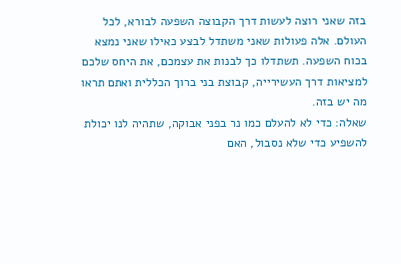בזה שאני רוצה לעשות דרך הקבוצה השפעה לבורא, לכל העולם. אלה פעולות שאני משתדל לבצע כאילו שאני נמצא בכוח השפעה. תשתדלו כך לבנות את עצמכם, את היחס שלכם למציאות דרך העשירייה, קבוצת בני ברוך הכללית ואתם תראו מה יש בזה.
שאלה: כדי לא להעלם כמו נר בפני אבוקה, שתהיה לנו יכולת להשפיע כדי שלא נסבול, האם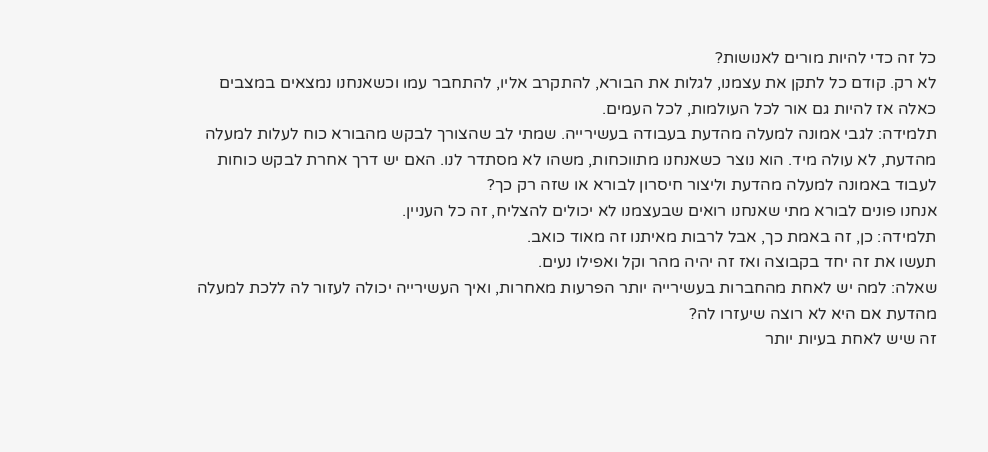כל זה כדי להיות מורים לאנושות?
לא רק. קודם כל לתקן את עצמנו, לגלות את הבורא, להתקרב אליו, להתחבר עמו וכשאנחנו נמצאים במצבים כאלה אז להיות גם אור לכל העולמות, לכל העמים.
תלמידה: לגבי אמונה למעלה מהדעת בעבודה בעשירייה. שמתי לב שהצורך לבקש מהבורא כוח לעלות למעלה מהדעת, לא עולה מיד. הוא נוצר כשאנחנו מתווכחות, משהו לא מסתדר לנו. האם יש דרך אחרת לבקש כוחות לעבוד באמונה למעלה מהדעת וליצור חיסרון לבורא או שזה רק כך?
אנחנו פונים לבורא מתי שאנחנו רואים שבעצמנו לא יכולים להצליח, זה כל העניין.
תלמידה: כן, זה באמת כך, אבל לרבות מאיתנו זה מאוד כואב.
תעשו את זה יחד בקבוצה ואז זה יהיה מהר וקל ואפילו נעים.
שאלה: למה יש לאחת מהחברות בעשירייה יותר הפרעות מאחרות, ואיך העשירייה יכולה לעזור לה ללכת למעלה מהדעת אם היא לא רוצה שיעזרו לה?
זה שיש לאחת בעיות יותר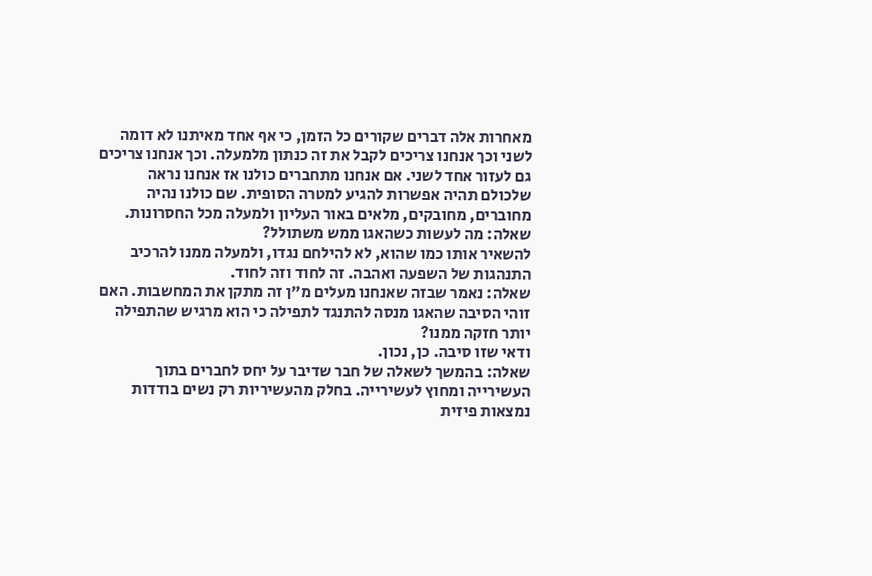מאחרות אלה דברים שקורים כל הזמן, כי אף אחד מאיתנו לא דומה לשני וכך אנחנו צריכים לקבל את זה כנתון מלמעלה. וכך אנחנו צריכים גם לעזור אחד לשני. אם אנחנו מתחברים כולנו אז אנחנו נראה שלכולם תהיה אפשרות להגיע למטרה הסופית. שם כולנו נהיה מחוברים, מחובקים, מלאים באור העליון ולמעלה מכל החסרונות.
שאלה: מה לעשות כשהאגו ממש משתולל?
להשאיר אותו כמו שהוא, לא להילחם נגדו, ולמעלה ממנו להרכיב התנהגות של השפעה ואהבה. זה לחוד וזה לחוד.
שאלה: נאמר שבזה שאנחנו מעלים מ"ן זה מתקן את המחשבות. האם זוהי הסיבה שהאגו מנסה להתנגד לתפילה כי הוא מרגיש שהתפילה יותר חזקה ממנו?
ודאי שזו סיבה. כן, נכון.
שאלה: בהמשך לשאלה של חבר שדיבר על יחס לחברים בתוך העשירייה ומחוץ לעשירייה. בחלק מהעשיריות רק נשים בודדות נמצאות פיזית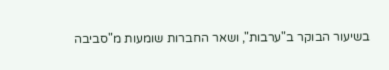בשיעור הבוקר ב"ערבות", ושאר החברות שומעות מ"סביבה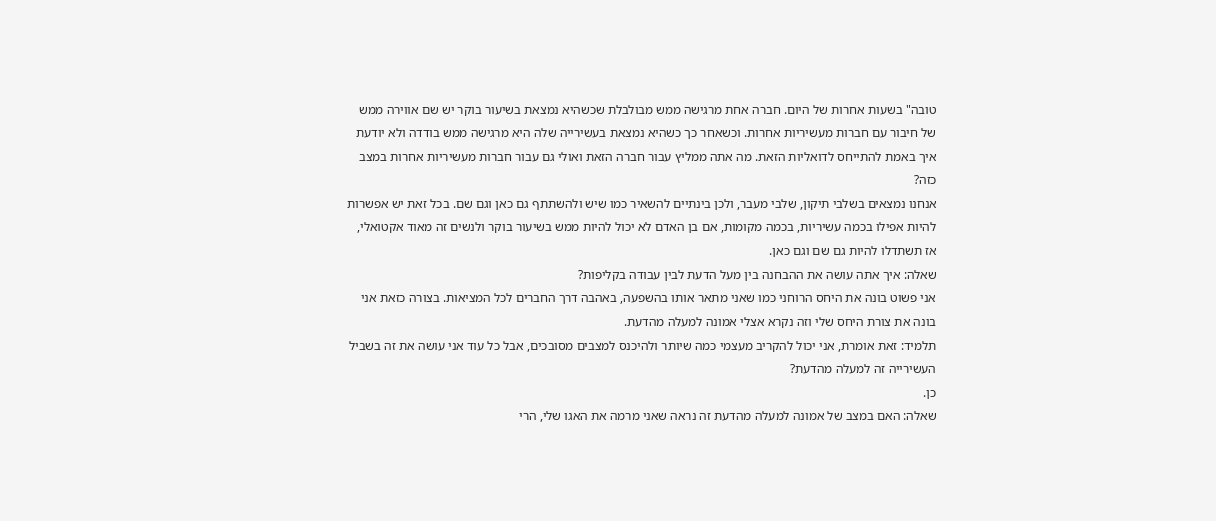טובה" בשעות אחרות של היום. חברה אחת מרגישה ממש מבולבלת שכשהיא נמצאת בשיעור בוקר יש שם אווירה ממש של חיבור עם חברות מעשיריות אחרות. וכשאחר כך כשהיא נמצאת בעשירייה שלה היא מרגישה ממש בודדה ולא יודעת איך באמת להתייחס לדואליות הזאת. מה אתה ממליץ עבור חברה הזאת ואולי גם עבור חברות מעשיריות אחרות במצב כזה?
אנחנו נמצאים בשלבי תיקון, שלבי מעבר, ולכן בינתיים להשאיר כמו שיש ולהשתתף גם כאן וגם שם. בכל זאת יש אפשרות להיות אפילו בכמה עשיריות, בכמה מקומות, אם בן האדם לא יכול להיות ממש בשיעור בוקר ולנשים זה מאוד אקטואלי, אז תשתדלו להיות גם שם וגם כאן.
שאלה: איך אתה עושה את ההבחנה בין מעל הדעת לבין עבודה בקליפות?
אני פשוט בונה את היחס הרוחני כמו שאני מתאר אותו בהשפעה, באהבה דרך החברים לכל המציאות. בצורה כזאת אני בונה את צורת היחס שלי וזה נקרא אצלי אמונה למעלה מהדעת.
תלמיד: זאת אומרת, אני יכול להקריב מעצמי כמה שיותר ולהיכנס למצבים מסובכים, אבל כל עוד אני עושה את זה בשביל העשירייה זה למעלה מהדעת?
כן.
שאלה: האם במצב של אמונה למעלה מהדעת זה נראה שאני מרמה את האגו שלי, הרי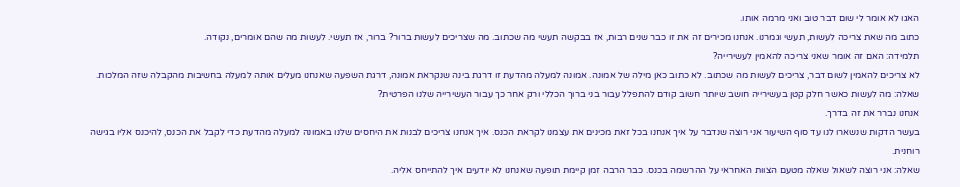האגו לא אומר לי שום דבר טוב ואני מרמה אותו.
כתוב מה שאת צריכה לעשות, תעשי וגמרנו. אנחנו מכירים זה את זו כבר שנים רבות, אז בבקשה תעשי מה שכתוב. מה שצריכים לעשות ברור? ברור, אז תעשי. לעשות מה שהם אומרים, נקודה.
תלמידה: האם זה אומר שאני צריכה להאמין לעשירייה?
לא צריכים להאמין לשום דבר, צריכים לעשות מה שכתוב. לא כתוב כאן מילה של אמונה. אמונה למעלה מהדעת זו דרגת בינה שנקראת אמונה, דרגת השפעה שאנחנו מעלים אותה למעלה בחשיבות מהקבלה שזה המלכות.
שאלה: מה לעשות כאשר חלק קטן בעשירייה חושב שיותר חשוב קודם להתפלל עבור בני ברוך הכללי ורק אחר כך עבור העשירייה שלנו הפרטית?
אנחנו נברר את זה בדרך.
בעשר הדקות שנשארו לנו עד סוף השיעור אני רוצה שנדבר על איך אנחנו בכל זאת מכינים את עצמנו לקראת הכנס. איך אנחנו צריכים לבנות את היחסים שלנו באמונה למעלה מהדעת כדי לקבל את הכנס, להיכנס אליו בגישה רוחנית.
שאלה: אני רוצה לשאול שאלה מטעם הצוות האחראי על ההרשמה בכנס. כבר הרבה זמן קיימת תופעה שאנחנו לא יודעים איך להתייחס אליה.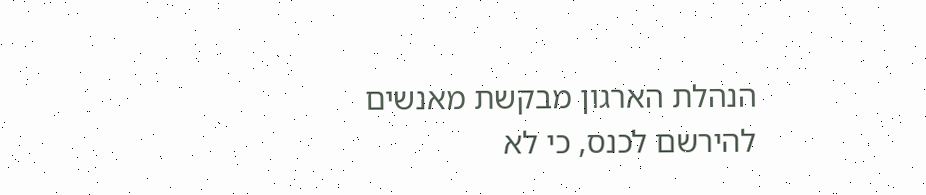הנהלת הארגון מבקשת מאנשים להירשם לכנס, כי לא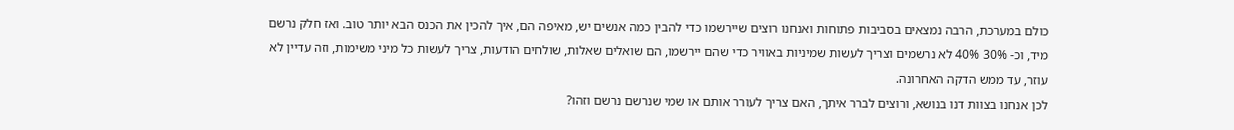כולם במערכת, הרבה נמצאים בסביבות פתוחות ואנחנו רוצים שיירשמו כדי להבין כמה אנשים יש, מאיפה הם, איך להכין את הכנס הבא יותר טוב. ואז חלק נרשם מיד, וכ- 30% 40% לא נרשמים וצריך לעשות שמיניות באוויר כדי שהם יירשמו, הם שואלים שאלות, שולחים הודעות, צריך לעשות כל מיני משימות, וזה עדיין לא עוזר, עד ממש הדקה האחרונה.
לכן אנחנו בצוות דנו בנושא, ורוצים לברר איתך, האם צריך לעורר אותם או שמי שנרשם נרשם וזהו?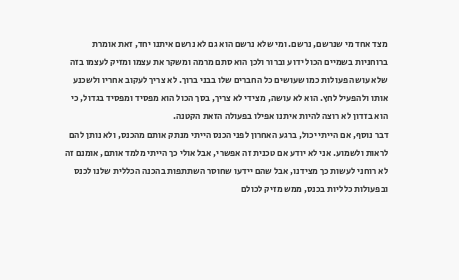מצד אחד מי שנרשם, נרשם. ומי שלא נרשם הוא גם לא נרשם איתנו יחד, זאת אומרת ברוחניות בשמיים הכול ידוע וברור ולכן הוא סתם מרמה ומשקר את עצמו ומזיק לעצמו בזה שלא עושה פעולות כמו שעושים כל החברים שלו בבני ברוך. לא צריך לעקוב אחריו ולשכנע אותו ולהפעיל לחץ. הוא לא עושה, מצידי לא צריך, בסך הכול הוא מפסיד ומפסיד בגדול, כי הוא בזדון לא רוצה להיות איתנו אפילו בפעולה הזאת הקטנה.
דבר נוסף, אם הייתי יכול, ברגע האחרון לפני הכנס הייתי מנתק אותם מהכנס, ולא נותן להם לראות ולשמוע. אני לא יודע אם טכנית זה אפשרי, אבל אולי כך הייתי מלמד אותם, אומנם זה לא רוחני לעשות כך מצידנו, אבל שהם יידעו שחוסר השתתפות בהכנה הכללית שלנו לכנס ובפעולות כלליות בכנס, ממש מזיק לכולם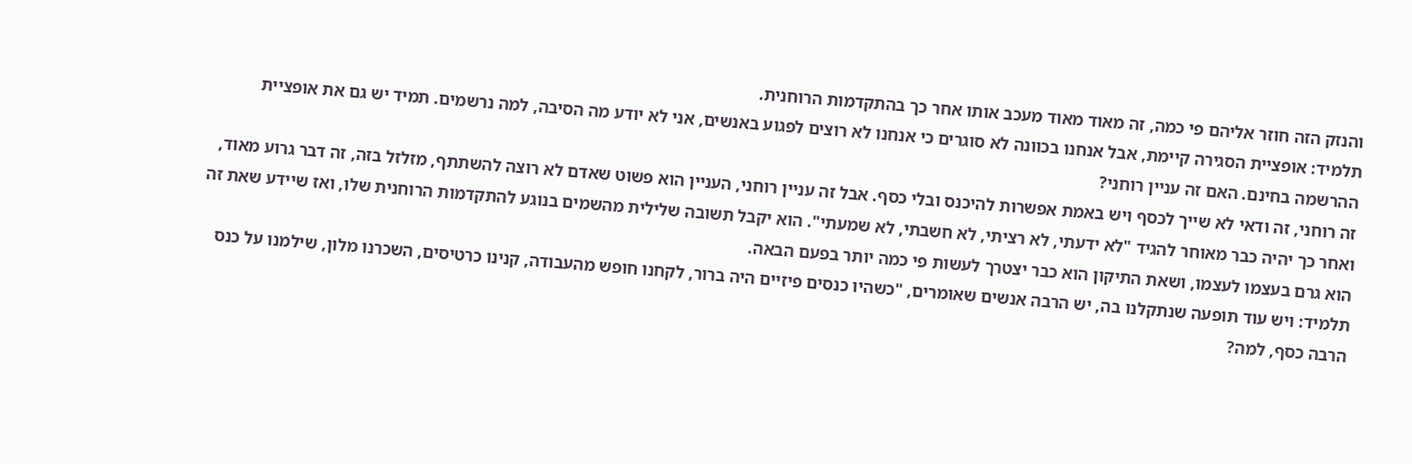והנזק הזה חוזר אליהם פי כמה, זה מאוד מאוד מעכב אותו אחר כך בהתקדמות הרוחנית.
תלמיד: אופציית הסגירה קיימת, אבל אנחנו בכוונה לא סוגרים כי אנחנו לא רוצים לפגוע באנשים, אני לא יודע מה הסיבה, למה נרשמים. תמיד יש גם את אופציית ההרשמה בחינם. האם זה עניין רוחני?
זה רוחני, זה ודאי לא שייך לכסף ויש באמת אפשרות להיכנס ובלי כסף. אבל זה עניין רוחני, העניין הוא פשוט שאדם לא רוצה להשתתף, מזלזל בזה, זה דבר גרוע מאוד, ואחר כך יהיה כבר מאוחר להגיד "לא ידעתי, לא רציתי, לא חשבתי, לא שמעתי". הוא יקבל תשובה שלילית מהשמים בנוגע להתקדמות הרוחנית שלו, ואז שיידע שאת זה הוא גרם בעצמו לעצמו, ושאת התיקון הוא כבר יצטרך לעשות פי כמה יותר בפעם הבאה.
תלמיד: ויש עוד תופעה שנתקלנו בה, יש הרבה אנשים שאומרים, "כשהיו כנסים פיזיים היה ברור, לקחנו חופש מהעבודה, קנינו כרטיסים, השכרנו מלון, שילמנו על כנס הרבה כסף, למה?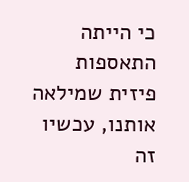כי הייתה התאספות פיזית שמילאה אותנו, עכשיו זה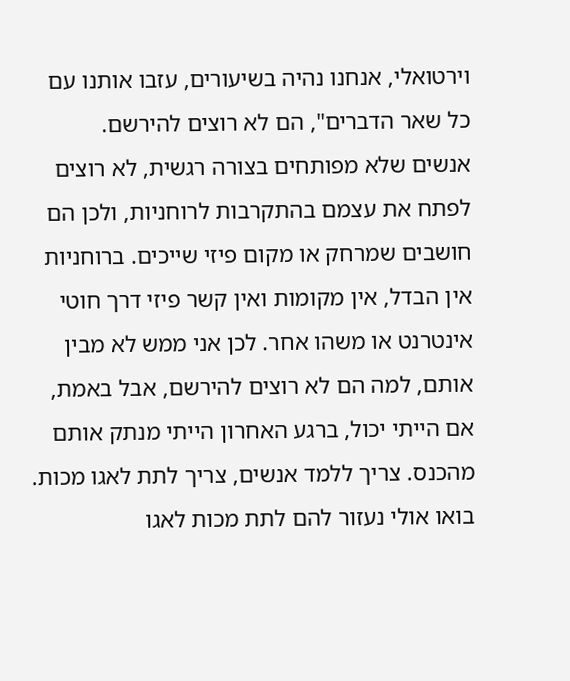וירטואלי, אנחנו נהיה בשיעורים, עזבו אותנו עם כל שאר הדברים", הם לא רוצים להירשם.
אנשים שלא מפותחים בצורה רגשית, לא רוצים לפתח את עצמם בהתקרבות לרוחניות, ולכן הם חושבים שמרחק או מקום פיזי שייכים. ברוחניות אין הבדל, אין מקומות ואין קשר פיזי דרך חוטי אינטרנט או משהו אחר. לכן אני ממש לא מבין אותם, למה הם לא רוצים להירשם, אבל באמת, אם הייתי יכול, ברגע האחרון הייתי מנתק אותם מהכנס. צריך ללמד אנשים, צריך לתת לאגו מכות. בואו אולי נעזור להם לתת מכות לאגו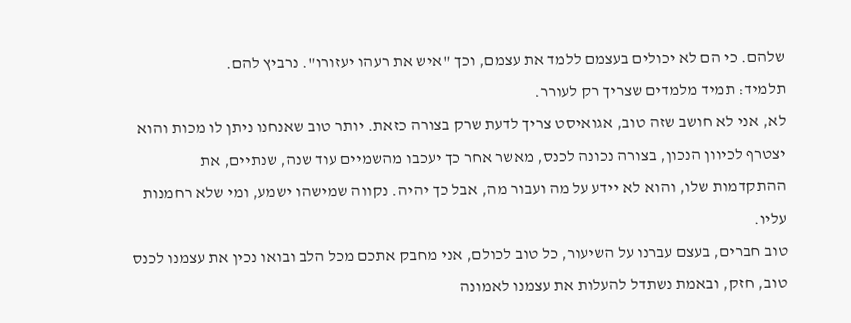שלהם. כי הם לא יכולים בעצמם ללמד את עצמם, וכך "איש את רעהו יעזורו". נרביץ להם.
תלמיד: תמיד מלמדים שצריך רק לעורר.
לא, אני לא חושב שזה טוב, אגואיסט צריך לדעת שרק בצורה כזאת. יותר טוב שאנחנו ניתן לו מכות והוא יצטרף לכיוון הנכון, בצורה נכונה לכנס, מאשר אחר כך יעכבו מהשמיים עוד שנה, שנתיים, את ההתקדמות שלו, והוא לא יידע על מה ועבור מה, אבל כך יהיה. נקווה שמישהו ישמע, ומי שלא רחמנות עליו.
טוב חברים, בעצם עברנו על השיעור, כל טוב לכולם, אני מחבק אתכם מכל הלב ובואו נכין את עצמנו לכנס טוב, חזק, ובאמת נשתדל להעלות את עצמנו לאמונה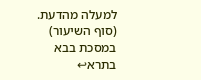למעלה מהדעת.
(סוף השיעור)
במסכת בבא בתרא↩